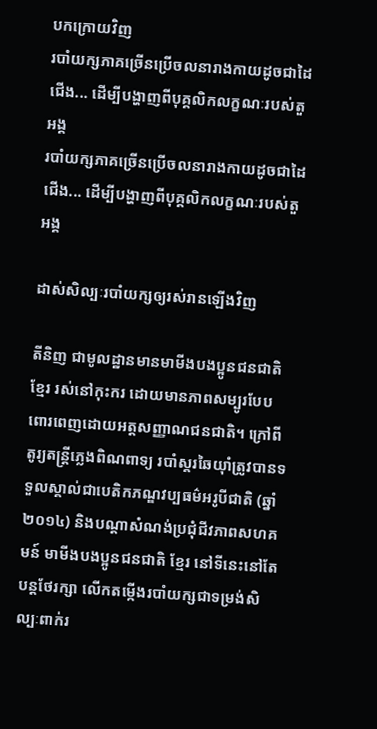បកក្រោយវិញ
របាំយក្សភាគច្រើនប្រើចលនារាងកាយដូចជាដៃ ជើង... ដើម្បីបង្ហាញពីបុគ្គលិកលក្ខណៈរបស់តួអង្គ
របាំយក្សភាគច្រើនប្រើចលនារាងកាយដូចជាដៃ ជើង... ដើម្បីបង្ហាញពីបុគ្គលិកលក្ខណៈរបស់តួអង្គ

ដាស់សិល្បៈរបាំយក្សឲ្យរស់រានឡើងវិញ

តីនិញ ជាមូលដ្ឋានមានមាមីងបងប្អូនជនជាតិ ខ្មែរ រស់នៅកុះករ ដោយមានភាពសម្បូរបែប ពោរពេញដោយអត្តសញ្ញាណជនជាតិ។ ក្រៅពីតូរ្យតន្រ្តីភ្លេងពិណពាទ្យ របាំស្គរឆៃយ៉ាំត្រូវបានទទួលស្គាល់ជាបេតិកភណ្ឌវប្បធម៌អរូបីជាតិ (ឆ្នាំ ២០១៤) និងបណ្តាសំណង់ប្រជុំជីវភាពសហគមន៍ មាមីងបងប្អូនជនជាតិ ខ្មែរ នៅទីនេះនៅតែបន្តថែរក្សា លើកតម្កើងរបាំយក្សជាទម្រង់សិល្បៈពាក់រ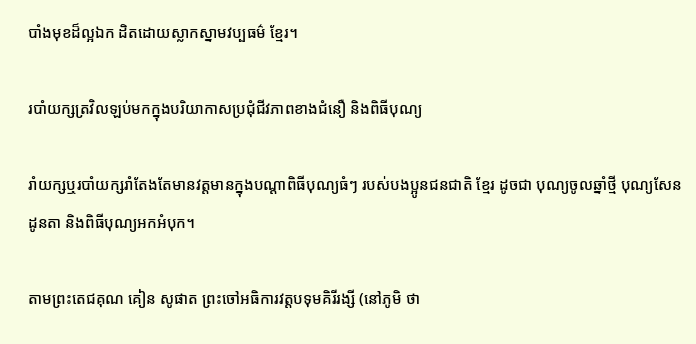បាំងមុខដ៏ល្អឯក ដិតដោយស្លាកស្នាមវប្បធម៌ ខ្មែរ។

របាំយក្សត្រវិលឡប់មកក្នុងបរិយាកាសប្រជុំជីវភាពខាងជំនឿ និងពិធីបុណ្យ

រាំយក្សឬរបាំយក្សរាំតែងតែមានវត្តមានក្នុងបណ្តាពិធីបុណ្យធំៗ របស់បងប្អូនជនជាតិ ខ្មែរ ដូចជា បុណ្យចូលឆ្នាំថ្មី បុណ្យសែនដូនតា និងពិធីបុណ្យអកអំបុក។

តាមព្រះតេជគុណ គៀន សូផាត ព្រះចៅអធិការវត្តបទុមគិរីរង្សី (នៅភូមិ ថា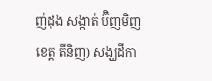ញ់ដុង សង្កាត់ ប៊ិញមិញ ខេត្ត តីនិញ) សង្ឃដីកា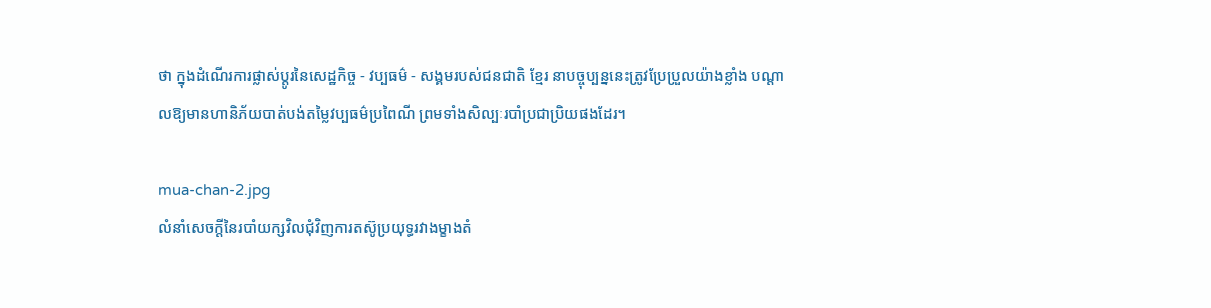ថា ក្នុងដំណើរការផ្លាស់ប្តូរនៃសេដ្ឋកិច្ច - វប្បធម៌ - សង្គមរបស់ជនជាតិ ខ្មែរ នាបច្ចុប្បន្ននេះត្រូវប្រែប្រួលយ៉ាងខ្លាំង បណ្តាលឱ្យមានហានិភ័យបាត់បង់តម្លៃវប្បធម៌ប្រពៃណី ព្រមទាំងសិល្បៈរបាំប្រជាប្រិយផងដែរ។

mua-chan-2.jpg
លំនាំសេចក្តីនៃរបាំយក្សវិលជុំវិញការតស៊ូប្រយុទ្ធរវាងម្ខាងតំ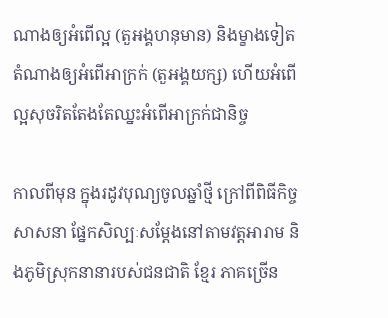ណាងឲ្យអំពើល្អ (តួអង្គហនុមាន) និងម្ខាងទៀតតំណាងឲ្យអំពើអាក្រក់ (តួអង្គយក្ស) ហើយអំពើល្អសុចរិតតែងតែឈ្នះអំពើអាក្រក់ជានិច្ច

កាលពីមុន ក្នុងរដូវបុណ្យចូលឆ្នាំថ្មី ក្រៅពីពិធីកិច្ចសាសនា ផ្នែកសិល្បៈសម្តែងនៅតាមវត្តអារាម និងភូមិស្រុកនានារបស់ជនជាតិ ខ្មែរ ភាគច្រើន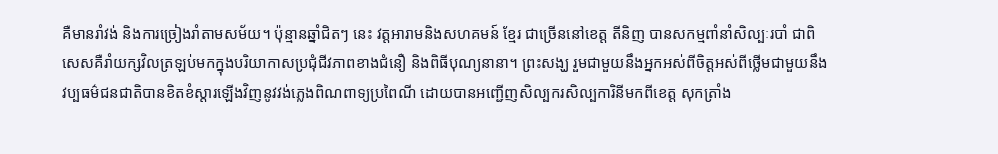គឺមានរាំវង់ និងការច្រៀងរាំតាមសម័យ។ ប៉ុន្មានឆ្នាំជិតៗ នេះ វត្តអារាមនិងសហគមន៍ ខ្មែរ ជាច្រើននៅខេត្ត តីនិញ បានសកម្មពាំនាំសិល្បៈរបាំ ជាពិសេសគឺរាំយក្សវិលត្រឡប់មកក្នុងបរិយាកាសប្រជុំជីវភាពខាងជំនឿ និងពិធីបុណ្យនានា។ ព្រះសង្ឃ រួមជាមួយនឹងអ្នកអស់ពីចិត្តអស់ពីថ្លើមជាមួយនឹងវប្បធម៌ជនជាតិបានខិតខំស្តារឡើងវិញនូវវង់ភ្លេងពិណពាទ្យប្រពៃណី ដោយបានអញ្ជើញសិល្បករសិល្បការិនីមកពីខេត្ត សុកត្រាំង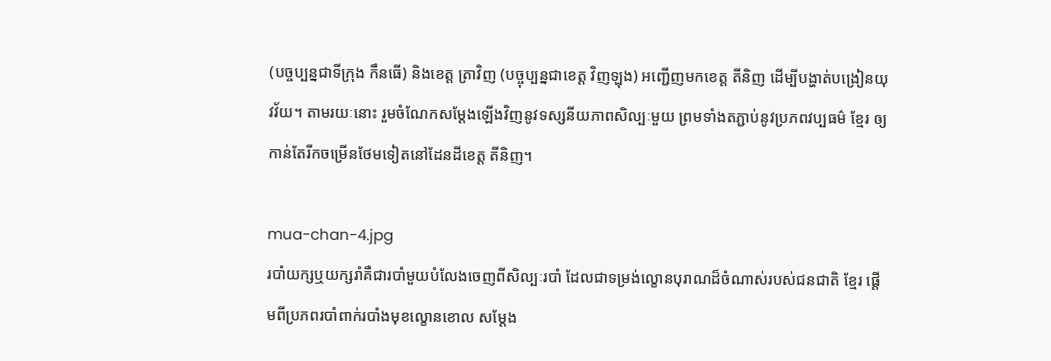(បច្ចប្បន្នជាទីក្រុង កឹនធើ) និងខេត្ត ត្រាវិញ (បច្ចុប្បន្នជាខេត្ត វិញឡុង) អញ្ជើញមកខេត្ត តីនិញ ដើម្បីបង្ហាត់បង្រៀនយុវវ័យ។ តាមរយៈនោះ រួមចំណែកសម្តែងឡើងវិញនូវទស្សនីយភាពសិល្បៈមួយ ព្រមទាំងតភ្ជាប់នូវប្រភពវប្បធម៌ ខ្មែរ ឲ្យកាន់តែរីកចម្រើនថែមទៀតនៅដែនដីខេត្ត តីនិញ។

mua-chan-4.jpg
របាំយក្សឬយក្សរាំគឺជារបាំមួយបំលែងចេញពីសិល្បៈរបាំ ដែលជាទម្រង់ល្ខោនបុរាណដ៏ចំណាស់របស់ជនជាតិ ខ្មែរ ផ្តើមពីប្រភពរបាំពាក់របាំងមុខល្ខោនខោល សម្តែង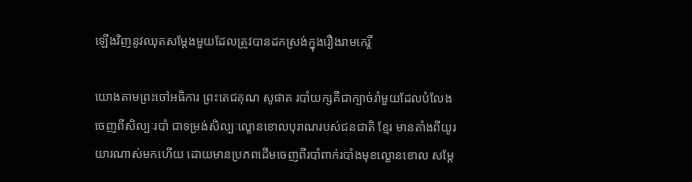ឡើងវិញនូវឈុតសម្តែងមួយដែលត្រូវបានដកស្រង់ក្នុងរឿងរាមកេរ្តិ៍

យោងតាមព្រះចៅអធិការ ព្រះតេជគុណ សូផាត របាំយក្សគឺជាក្បាច់រាំមួយដែលបំលែងចេញពីសិល្បៈរបាំ ជាទម្រង់សិល្បៈល្ខោនខោលបុរាណរបស់ជនជាតិ ខ្មែរ មានតាំងពីយូរយារណាស់មកហើយ ដោយមានប្រភពដើមចេញពីរបាំពាក់របាំងមុខល្ខោនខោល សម្តែ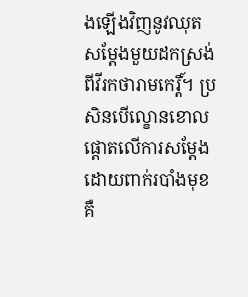ងឡើងវិញនូវឈុតសម្តែងមួយដកស្រង់ពីវីរកថារាមកេរ្តិ៍។ ប្រសិនបើល្ខោនខោលផ្តោតលើការសម្ដែងដោយពាក់របាំងមុខ គឺ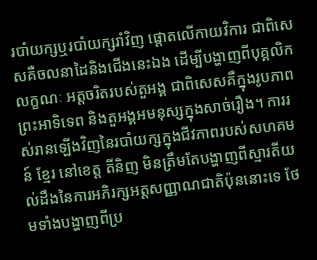របាំយក្សឬរបាំយក្សរាំវិញ ផ្តោតលើកាយវិការ ជាពិសេសគឺចលនាដៃនិងជើងនេះឯង ដើម្បីបង្ហាញពីបុគ្គលិកលក្ខណៈ អត្តចរិតរបស់តួអង្គ ជាពិសេសគឺក្នុងរូបភាពព្រះអាទិទេព និងតួអង្គអមនុស្សក្នុងសាច់រឿង។ ការរស់រានឡើងវិញនៃរបាំយក្សក្នុងជីវភាពរបស់សហគមន៍ ខ្មែរ នៅខេត្ត តីនិញ មិនត្រឹមតែបង្ហាញពីស្មារតីយល់ដឹងនៃការអភិរក្សអត្តសញ្ញាណជាតិប៉ុននោះទេ ថែមទាំងបង្ហាញពីប្រ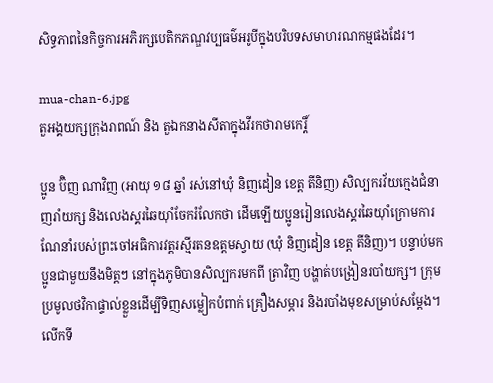សិទ្ធភាពនៃកិច្ចការអភិរក្សបេតិកភណ្ឌវប្បធម៌អរូបីក្នុងបរិបទសមាហរណកម្មផងដែរ។

mua-chan-6.jpg
តួអង្គយក្សក្រុងរាពណ៍ និង តួឯកនាងសីតាក្នុងវីរកថារាមកេរ្តិ៍

ប្អូន ប៊ិញ ណាវិញ (អាយុ ១៨ ឆ្នាំ រស់នៅឃុំ និញដៀន ខេត្ត តីនិញ) សិល្បករវ័យក្មេងជំនាញរាំយក្ស និងលេងស្គរឆៃយ៉ាំចែករំលែកថា ដើមឡើយប្អូនរៀនលេងស្គរឆៃយ៉ាំក្រោមការណែនាំរបស់ព្រះចៅអធិការវត្តរស្មីរតនឧត្តមស្វាយ (ឃុំ និញដៀន ខេត្ត តីនិញ)។ បន្ទាប់មក ប្អូនជាមួយនឹងមិត្តៗ នៅក្នុងភូមិបានសិល្បករមកពី ត្រាវិញ បង្ហាត់បង្រៀនរបាំយក្ស។ ក្រុមប្រមូលថវិកាផ្ទាល់ខ្លួនដើម្បីទិញសម្លៀកបំពាក់ គ្រឿងសម្ភារ និងរបាំងមុខសម្រាប់សម្តែង។ លើកទី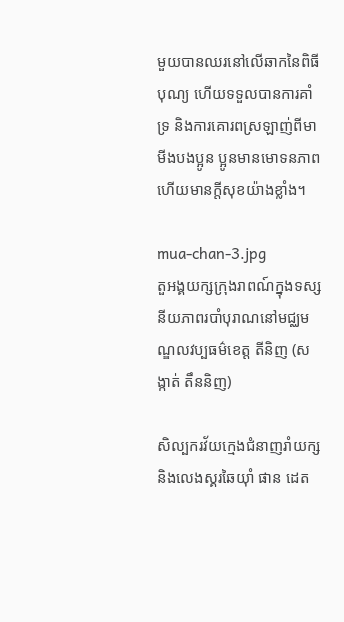មួយបានឈរនៅលើឆាកនៃពិធីបុណ្យ ហើយទទួលបានការគាំទ្រ និងការគោរពស្រឡាញ់ពីមាមីងបងប្អូន ប្អូនមានមោទនភាព ហើយមានក្តីសុខយ៉ាងខ្លាំង។

mua-chan-3.jpg
តួអង្គយក្សក្រុងរាពណ៍ក្នុងទស្សនីយភាពរបាំបុរាណនៅមជ្ឈមណ្ឌលវប្បធម៌ខេត្ត តីនិញ (សង្កាត់ តឹននិញ)

សិល្បករវ័យក្មេងជំនាញរាំយក្ស និងលេងស្គរឆៃយ៉ាំ ផាន ដេត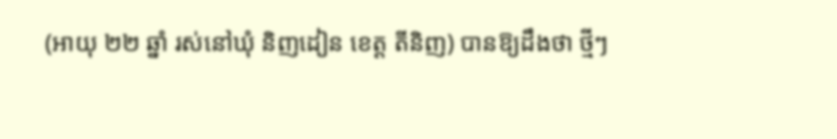(អាយុ ២២ ឆ្នាំ រស់នៅឃុំ និញដៀន ខេត្ត តីនិញ) បានឱ្យដឹងថា ថ្មីៗ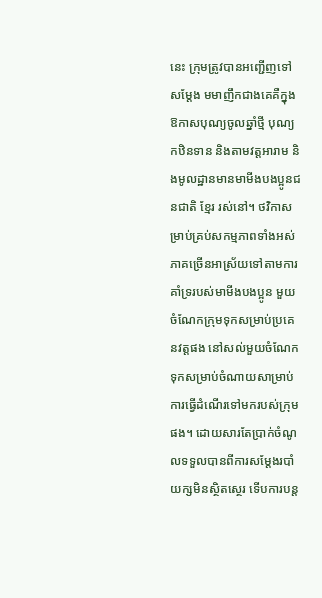នេះ ក្រុមត្រូវបានអញ្ជើញទៅសម្តែង មមាញឹកជាងគេគឺក្នុងឱកាសបុណ្យចូលឆ្នាំថ្មី បុណ្យកឋិនទាន និងតាមវត្តអារាម និងមូលដ្ឋានមានមាមីងបងប្អូនជនជាតិ ខ្មែរ រស់នៅ។ ថវិកាសម្រាប់គ្រប់សកម្មភាពទាំងអស់ ភាគច្រើនអាស្រ័យទៅតាមការគាំទ្ររបស់មាមីងបងប្អូន មួយចំណែកក្រុមទុកសម្រាប់ប្រគេនវត្តផង នៅសល់មួយចំណែកទុកសម្រាប់ចំណាយសាម្រាប់ការធ្វើដំណើរទៅមករបស់ក្រុមផង។ ដោយសារតែប្រាក់ចំណូលទទួលបានពីការសម្តែងរបាំយក្សមិនស្ថិតស្ថេរ ទើបការបន្ត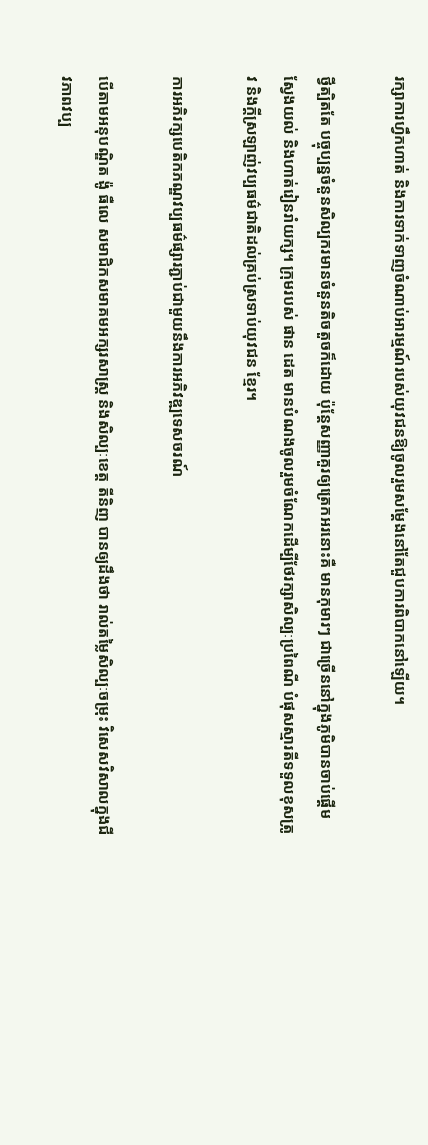រក្សាការហ្វឹកហាត់ និងការទាក់ទាញចំណាប់អារម្មណ៍របស់យុវជនឱ្យចូលរួមសម្តែងនៅតែជួបការពិបាកនៅឡើយ។

ថ្វីត្បិតតែ បច្ចុប្បន្នចំនួនសិល្បករមានចំនួនតិចតួចក៏ដោយ ប៉ុន្តែសញ្ញាគួរឲ្យត្រេកអរនោះគឺ មានកុមារៗ ជាច្រើននៅក្នុងភូមិបានចាប់ផ្ដើមស្វែងយល់ និងហាត់រៀនរាំយក្ស។ ក្រុមរបស់ ផាន ដេត មានបំណងចូលរួមចំណែកដើម្បីថែរក្សាសិល្បៈប្រពៃណី បំផុសស្មារតីទទួលខុសត្រូវ និងក្តីស្រឡាញ់វប្បធម៌ជាតិដល់គ្រប់ស្រទាប់យុវជន ខ្មែរ។

ការអភិរក្សបេតិកភណ្ឌវប្បធម៌ផ្សារភ្ជាប់ជាមួយនឹងការអភិវឌ្ឍទេសចរណ៍

បើតាមអនុបណ្ឌិត ង៉ូ ធឺលេ សមាជិកសមាគមអក្សរសាស្រ្ត និងសិល្បៈខេត្ត តីនិញ បានឲ្យដឹងថា រាល់តម្លៃសិល្បៈចម្រុះ វិសេសវិសាលក្នុងជីវភាពវប្ប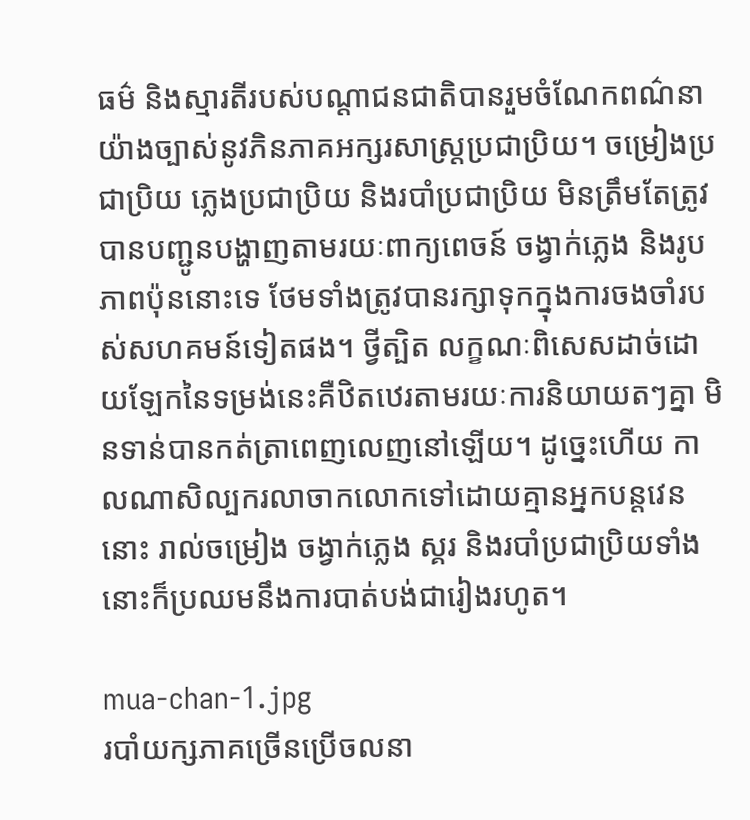ធម៌ និងស្មារតីរបស់បណ្តាជនជាតិបានរួមចំណែកពណ៌នាយ៉ាងច្បាស់នូវភិនភាគអក្សរសាស្រ្តប្រជាប្រិយ។ ចម្រៀងប្រជាប្រិយ ភ្លេងប្រជាប្រិយ និងរបាំប្រជាប្រិយ មិនត្រឹមតែត្រូវបានបញ្ជូនបង្ហាញតាមរយៈពាក្យពេចន៍ ចង្វាក់ភ្លេង និងរូបភាពប៉ុននោះទេ ថែមទាំងត្រូវបានរក្សាទុកក្នុងការចងចាំរបស់សហគមន៍ទៀតផង។ ថ្វីត្បិត លក្ខណៈពិសេសដាច់ដោយឡែកនៃទម្រង់នេះគឺឋិតឋេរតាមរយៈការនិយាយតៗគ្នា មិនទាន់បានកត់ត្រាពេញលេញនៅឡើយ។ ដូច្នេះហើយ កាលណាសិល្បករលាចាកលោកទៅដោយគ្មានអ្នកបន្តវេននោះ រាល់ចម្រៀង ចង្វាក់ភ្លេង ស្គរ និងរបាំប្រជាប្រិយទាំងនោះក៏ប្រឈមនឹងការបាត់បង់ជារៀងរហូត។

mua-chan-1.jpg
របាំយក្សភាគច្រើនប្រើចលនា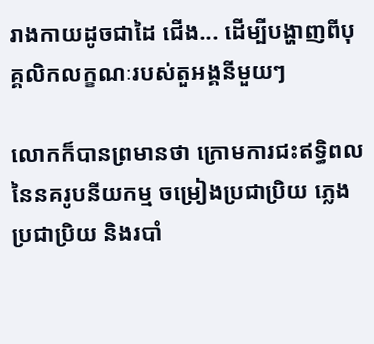រាងកាយដូចជាដៃ ជើង... ដើម្បីបង្ហាញពីបុគ្គលិកលក្ខណៈរបស់តួអង្គនីមួយៗ

លោកក៏បានព្រមានថា ក្រោមការជះឥទ្ធិពលនៃនគរូបនីយកម្ម ចម្រៀងប្រជាប្រិយ ភ្លេងប្រជាប្រិយ និងរបាំ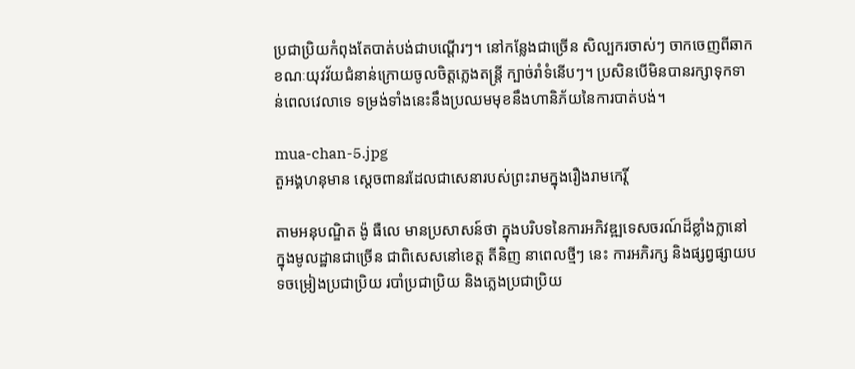ប្រជាប្រិយកំពុងតែបាត់បង់ជាបណ្តើរៗ។ នៅកន្លែងជាច្រើន សិល្បករចាស់ៗ ចាកចេញពីឆាក ខណៈយុវវ័យជំនាន់ក្រោយចូលចិត្តភ្លេងតន្ត្រី ក្បាច់រាំទំនើបៗ។ ប្រសិនបើមិនបានរក្សាទុកទាន់ពេលវេលាទេ ទម្រង់ទាំងនេះនឹងប្រឈមមុខនឹងហានិភ័យនៃការបាត់បង់។

mua-chan-5.jpg
តួអង្គហនុមាន ស្តេចពានរដែលជាសេនារបស់ព្រះរាមក្នុងរឿងរាមកេរ្តិ៍

តាមអនុបណ្ឌិត ង៉ូ ធឺលេ មានប្រសាសន៍ថា ក្នុងបរិបទនៃការអភិវឌ្ឍទេសចរណ៍ដ៏ខ្លាំងក្លានៅក្នុងមូលដ្ឋានជាច្រើន ជាពិសេសនៅខេត្ត តីនិញ នាពេលថ្មីៗ នេះ ការអភិរក្ស និងផ្សព្វផ្សាយបទចម្រៀងប្រជាប្រិយ របាំប្រជាប្រិយ និងភ្លេងប្រជាប្រិយ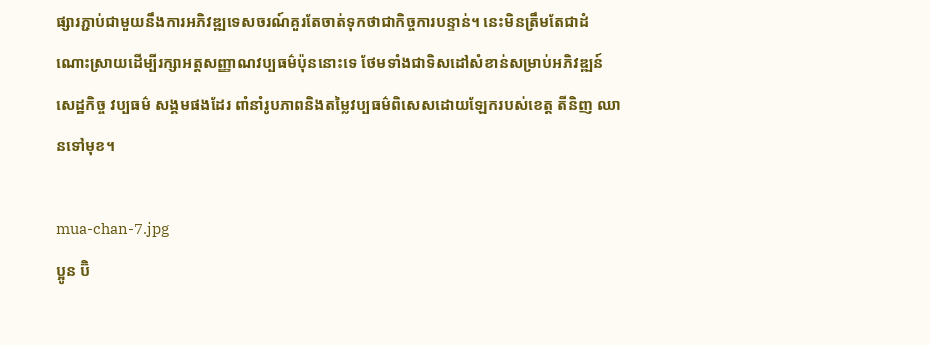ផ្សារភ្ជាប់ជាមួយនឹងការអភិវឌ្ឍទេសចរណ៍គួរតែចាត់ទុកថាជាកិច្ចការបន្ទាន់។ នេះមិនត្រឹមតែជាដំណោះស្រាយដើម្បីរក្សាអត្តសញ្ញាណវប្បធម៌ប៉ុននោះទេ ថែមទាំងជាទិសដៅសំខាន់សម្រាប់អភិវឌ្ឍន៍សេដ្ឋកិច្ច វប្បធម៌ សង្គមផងដែរ ពាំនាំរូបភាពនិងតម្លៃវប្បធម៌ពិសេសដោយឡែករបស់ខេត្ត តីនិញ ឈានទៅមុខ។

mua-chan-7.jpg
ប្អូន ប៊ិ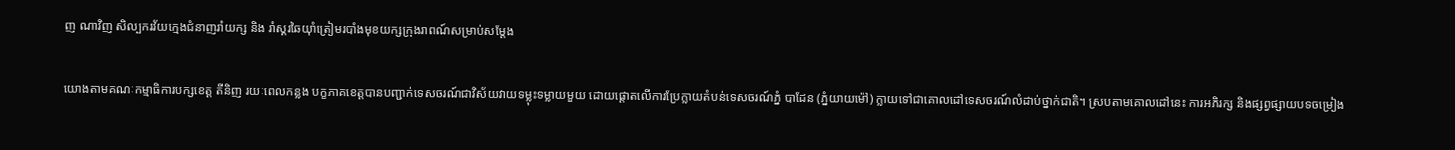ញ ណាវិញ សិល្បករវ័យក្មេងជំនាញរាំយក្ស និង រាំស្គរឆៃយ៉ាំត្រៀមរបាំងមុខយក្សក្រុងរាពណ៍សម្រាប់សម្តែង

យោងតាមគណៈកម្មាធិការបក្សខេត្ត តីនិញ រយៈពេលកន្លង បក្ខភាគខេត្តបានបញ្ជាក់ទេសចរណ៍ជាវិស័យវាយទម្លុះទម្លាយមួយ ដោយផ្តោតលើការប្រែក្លាយតំបន់ទេសចរណ៍ភ្នំ បាដែន (ភ្នំយាយម៉ៅ) ក្លាយទៅជាគោលដៅទេសចរណ៍លំដាប់ថ្នាក់ជាតិ។ ស្របតាមគោលដៅនេះ ការអភិរក្ស និងផ្សព្វផ្សាយបទចម្រៀង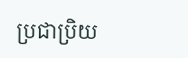ប្រជាប្រិយ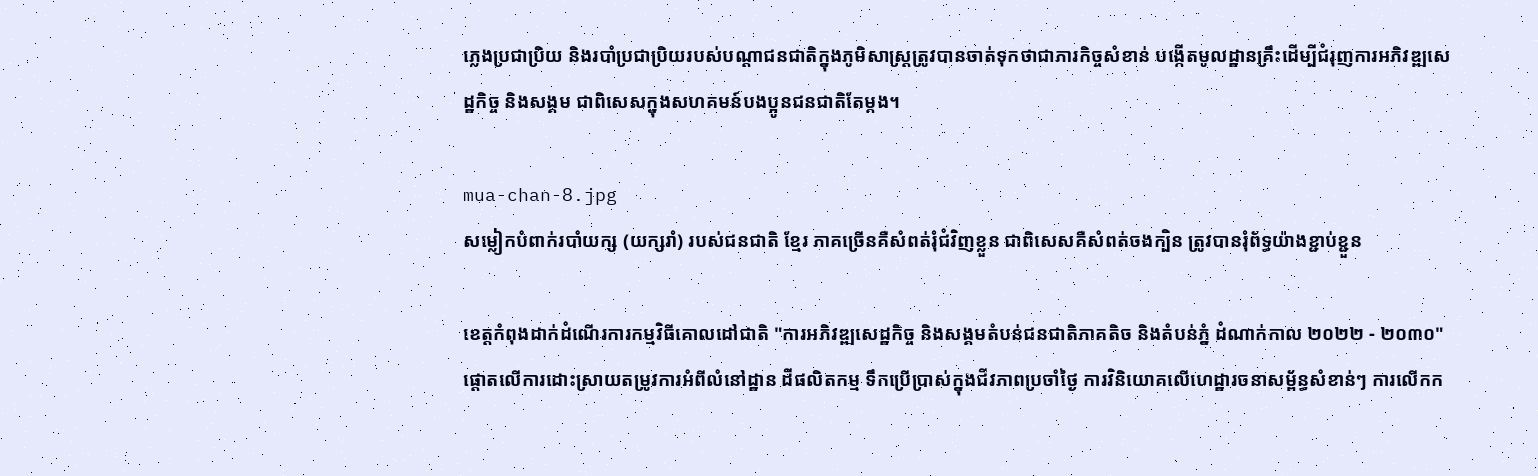ភ្លេងប្រជាប្រិយ និងរបាំប្រជាប្រិយរបស់បណ្តាជនជាតិក្នុងភូមិសាស្រ្តត្រូវបានចាត់ទុកថាជាភារកិច្ចសំខាន់ បង្កើតមូលដ្ឋានគ្រឹះដើម្បីជំរុញការអភិវឌ្ឍសេដ្ឋកិច្ច និងសង្គម ជាពិសេសក្នុងសហគមន៍បងប្អូនជនជាតិតែម្តង។

mua-chan-8.jpg
សម្លៀកបំពាក់របាំយក្ស (យក្សរាំ) របស់ជនជាតិ ខ្មែរ ភាគច្រើនគឺសំពត់រុំជំវិញខ្លួន ជាពិសេសគឺសំពត់ចងក្បិន ត្រូវបានរុំព័ទ្ធយ៉ាងខ្ជាប់ខ្ជួន

ខេត្តកំពុងដាក់ដំណើរការកម្មវិធីគោលដៅជាតិ "ការអភិវឌ្ឍសេដ្ឋកិច្ច និងសង្គមតំបន់ជនជាតិភាគតិច និងតំបន់ភ្នំ ដំណាក់កាល ២០២២ - ២០៣០" ផ្តោតលើការដោះស្រាយតម្រូវការអំពីលំនៅដ្ឋាន ដីផលិតកម្ម ទឹកប្រើប្រាស់ក្នុងជីវភាពប្រចាំថ្ងៃ ការវិនិយោគលើហេដ្ឋារចនាសម្ព័ន្ធសំខាន់ៗ ការលើកក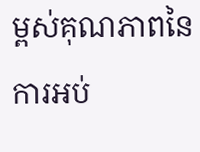ម្ពស់គុណភាពនៃការអប់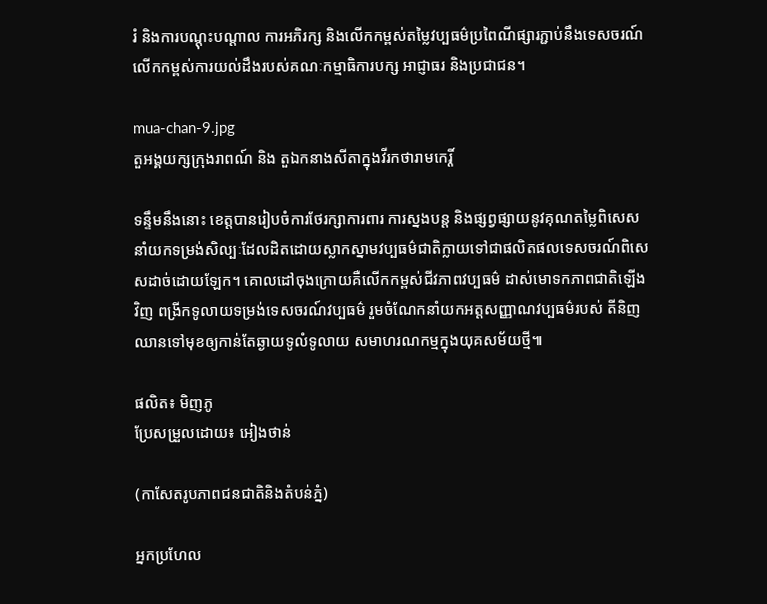រំ និងការបណ្តុះបណ្តាល ការអភិរក្ស និងលើកកម្ពស់តម្លៃវប្បធម៌ប្រពៃណីផ្សារភ្ជាប់នឹងទេសចរណ៍ លើកកម្ពស់ការយល់ដឹងរបស់គណៈកម្មាធិការបក្ស អាជ្ញាធរ និងប្រជាជន។

mua-chan-9.jpg
តួអង្គយក្សក្រុងរាពណ៍ និង តួឯកនាងសីតាក្នុងវីរកថារាមកេរ្តិ៍

ទន្ទឹមនឹងនោះ ខេត្តបានរៀបចំការថែរក្សាការពារ ការស្នងបន្ត និងផ្សព្វផ្សាយនូវគុណតម្លៃពិសេស នាំយកទម្រង់សិល្បៈដែលដិតដោយស្លាកស្នាមវប្បធម៌ជាតិក្លាយទៅជាផលិតផលទេសចរណ៍ពិសេសដាច់ដោយឡែក។ គោលដៅចុងក្រោយគឺលើកកម្ពស់ជីវភាពវប្បធម៌ ដាស់មោទកភាពជាតិឡើងវិញ ពង្រីកទូលាយទម្រង់ទេសចរណ៍វប្បធម៌ រួមចំណែកនាំយកអត្តសញ្ញាណវប្បធម៌របស់ តីនិញ ឈានទៅមុខឲ្យកាន់តែឆ្ងាយទូលំទូលាយ សមាហរណកម្មក្នុងយុគសម័យថ្មី៕

ផលិត៖ មិញភូ
ប្រែសម្រួលដោយ៖ អៀងថាន់

(កាសែតរូបភាពជនជាតិនិងតំបន់ភ្នំ)

អ្នកប្រហែល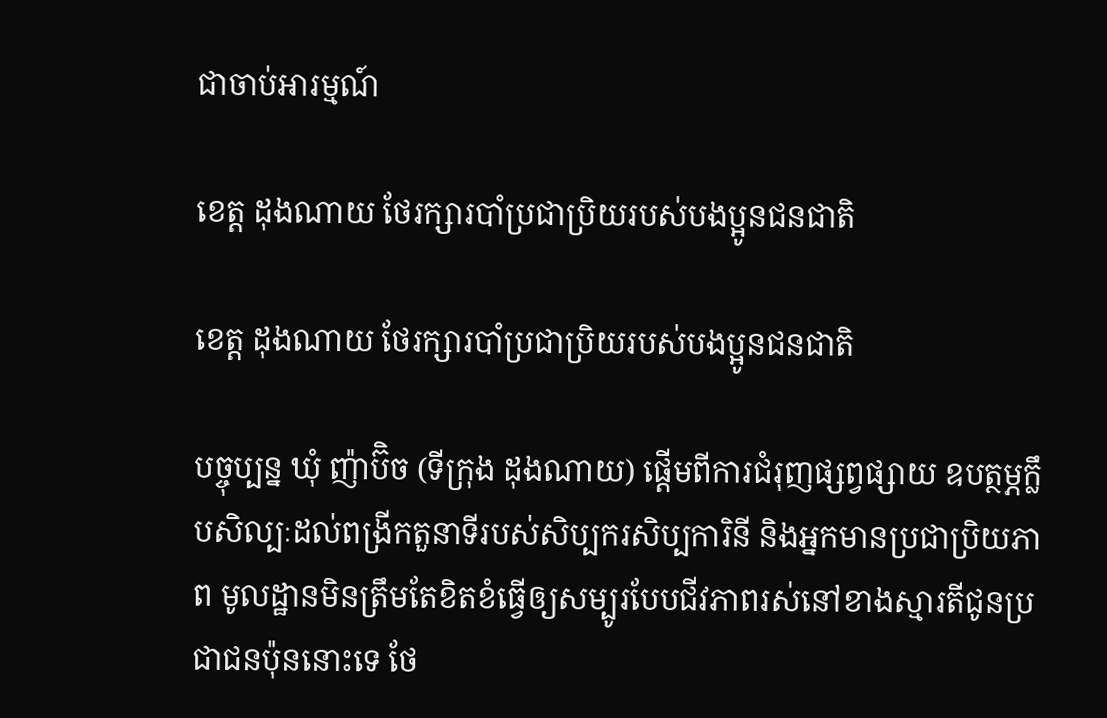ជាចាប់អារម្មណ៍

ខេត្ត ដុងណាយ ថែរក្សារបាំប្រជាប្រិយរបស់បងប្អូនជនជាតិ

ខេត្ត ដុងណាយ ថែរក្សារបាំប្រជាប្រិយរបស់បងប្អូនជនជាតិ

បច្ចុប្បន្ន ឃុំ ញ៉ាប៊ិច (ទីក្រុង ដុងណាយ) ផ្តើមពីការជំរុញផ្សព្វផ្សាយ ឧបត្ថម្ភក្លឹបសិល្បៈដល់ពង្រីកតួនាទីរបស់សិប្បករសិប្បការិនី និងអ្នកមានប្រជាប្រិយភាព មូលដ្ឋានមិនត្រឹមតែខិតខំធ្វើឲ្យសម្បូរបែបជីវភាពរស់នៅខាងស្មារតីជូនប្រជាជនប៉ុននោះទេ ថែ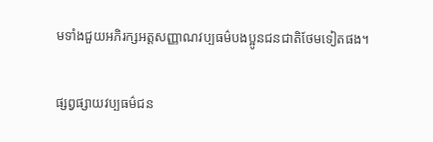មទាំងជួយអភិរក្សអត្តសញ្ញាណវប្បធម៌បងប្អូនជនជាតិថែមទៀតផង។

ផ្សព្វផ្សាយវប្បធម៌ជន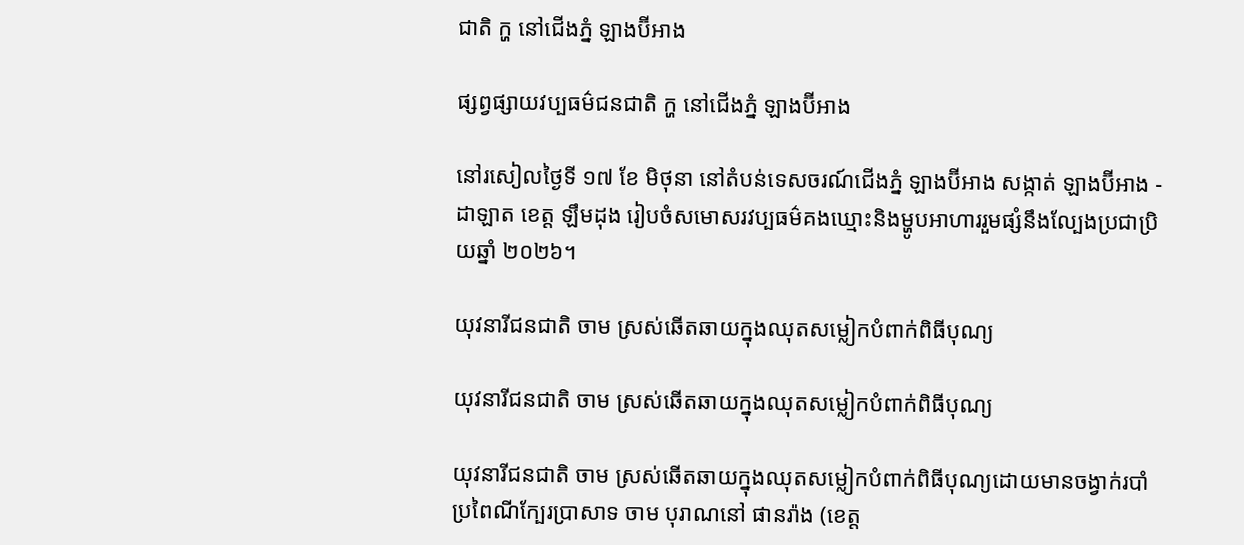ជាតិ ក្ហ នៅជើងភ្នំ ឡាងប៊ីអាង

ផ្សព្វផ្សាយវប្បធម៌ជនជាតិ ក្ហ នៅជើងភ្នំ ឡាងប៊ីអាង

នៅរសៀលថ្ងៃទី ១៧ ខែ មិថុនា នៅតំបន់ទេសចរណ៍ជើងភ្នំ ឡាងប៊ីអាង សង្កាត់ ឡាងប៊ីអាង - ដាឡាត ខេត្ត ឡឹមដុង រៀបចំសមោសរវប្បធម៌គងឃ្មោះនិងម្ហូបអាហាររួមផ្សំនឹងល្បែងប្រជាប្រិយឆ្នាំ ២០២៦។

យុវនារីជនជាតិ ចាម ស្រស់ឆើតឆាយក្នុងឈុតសម្លៀកបំពាក់ពិធីបុណ្យ

យុវនារីជនជាតិ ចាម ស្រស់ឆើតឆាយក្នុងឈុតសម្លៀកបំពាក់ពិធីបុណ្យ

យុវនារីជនជាតិ ចាម ស្រស់ឆើតឆាយក្នុងឈុតសម្លៀកបំពាក់ពិធីបុណ្យដោយមានចង្វាក់របាំប្រពៃណីក្បែរប្រាសាទ ចាម បុរាណនៅ ផានរ៉ាង (ខេត្ត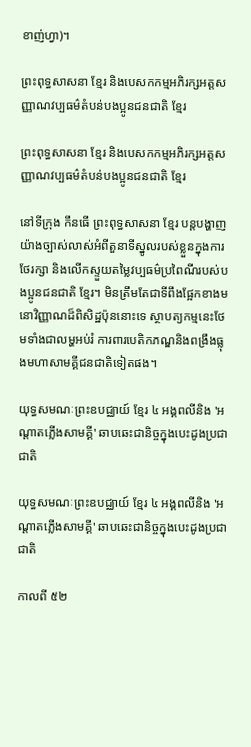ខាញ់ហ្វា)។

ព្រះពុទ្ធសាសនា ខ្មែរ និងបេសកកម្មអភិរក្សអត្តសញ្ញាណវប្បធម៌តំបន់បងប្អូនជនជាតិ ខ្មែរ

ព្រះពុទ្ធសាសនា ខ្មែរ និងបេសកកម្មអភិរក្សអត្តសញ្ញាណវប្បធម៌តំបន់បងប្អូនជនជាតិ ខ្មែរ

នៅទីក្រុង កឹនធើ ព្រះពុទ្ធសាសនា ខ្មែរ បន្តបង្ហាញយ៉ាងច្បាស់លាស់អំពីតួនាទីស្នូលរបស់ខ្លួនក្នុងការថែរក្សា និងលើកស្ទួយតម្លៃវប្បធម៌ប្រពៃណីរបស់បងប្អូនជនជាតិ ខ្មែរ។ មិនត្រឹមតែជាទីពឹងផ្អែកខាងមនោវិញ្ញាណដ៏ពិសិដ្ឋប៉ុននោះទេ ស្ថាបត្យកម្មនេះថែមទាំងជាលម្ហអប់រំ ការពារបេតិកភណ្ឌនិងពង្រឹងធ្លុងមហាសាមគ្គីជនជាតិទៀតផង។

យុទ្ធសមណៈព្រះឧបជ្ឈាយ៍ ខ្មែរ ៤ អង្គពលីនិង 'អណ្តាតភ្លើងសាមគ្គី' ឆាបឆេះជានិច្ចក្នុងបេះដូងប្រជាជាតិ

យុទ្ធសមណៈព្រះឧបជ្ឈាយ៍ ខ្មែរ ៤ អង្គពលីនិង 'អណ្តាតភ្លើងសាមគ្គី' ឆាបឆេះជានិច្ចក្នុងបេះដូងប្រជាជាតិ

កាលពី ៥២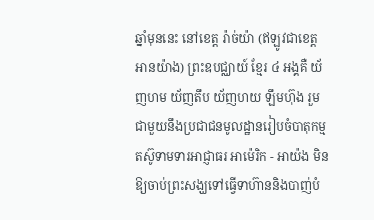ឆ្នាំមុននេះ នៅខេត្ត រ៉ាច់យ៉ា (ឥឡូវជាខេត្ត អានយ៉ាង) ព្រះឧបជ្ឈាយ៍ ខ្មែរ ៤ អង្គគឺ យ័ញហម យ័ញតឹប យ័ញហយ ឡឹមហ៊ុង រួមជាមួយនឹងប្រជាជនមូលដ្ឋានរៀបចំបាតុកម្មតស៊ូទាមទារអាជ្ញាធរ អាម៉េរិក - អាយ៉ង មិនឱ្យចាប់ព្រះសង្ឃទៅធ្វើទាហ៊ាននិងបាញ់បំ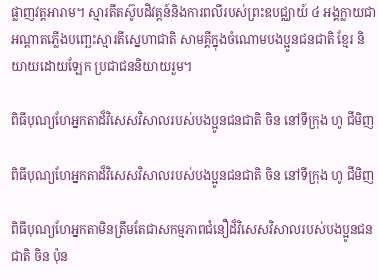ផ្លាញវត្តអារាម។ ស្មារតីតស៊ូបដិវត្តន៍និងការពលីរបស់ព្រះឧបជ្ឈាយ៍ ៤ អង្គក្លាយជាអណ្តាតភ្លើងបញ្ឆេះស្មារតីស្នេហាជាតិ សាមគ្គីក្នុងចំណោមបងប្អូនជនជាតិ ខ្មែរ និយាយដោយឡែក ប្រជាជននិយាយរួម។

ពិធីបុណ្យហែអ្នកតាដ៏វិសេសវិសាលរបស់បងប្អូនជនជាតិ ចិន នៅទីក្រុង ហូ ជីមិញ

ពិធីបុណ្យហែអ្នកតាដ៏វិសេសវិសាលរបស់បងប្អូនជនជាតិ ចិន នៅទីក្រុង ហូ ជីមិញ

ពិធីបុណ្យហែអ្នកតាមិនត្រឹមតែជាសកម្មភាពជំនឿដ៏វិសេសវិសាលរបស់បងប្អូនជនជាតិ ចិន ប៉ុន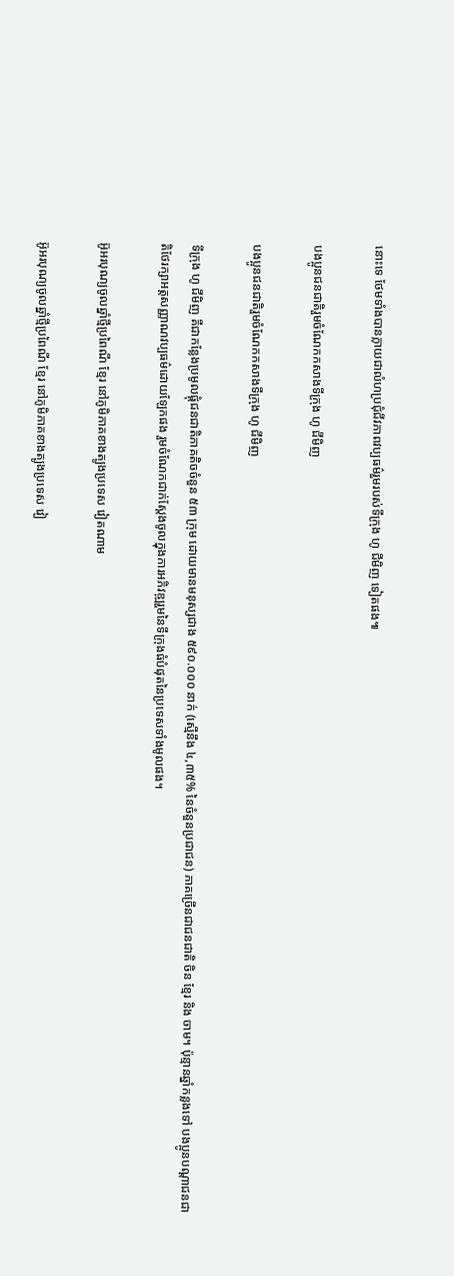នោះទេ ថែមទាំងបានក្លាយជាលំហប្រជុំជីវភាពវប្បធម៌រួមរបស់ទីក្រុង ហូ ជីមិញ ទៀតផង៕

បងប្អូនជនជាតិរួមចំណែកកសាងទីក្រុង ហូ ជីមិញ

បងប្អូនជនជាតិរួមចំណែកកសាងទីក្រុង ហូ ជីមិញ

ទីក្រុង ហូ ជីមិញ គឺជាកន្លែងប្រមូលផ្តុំជនជាតិភាគតិចចំនួន ៥៣ ក្រុម ដោយមានមនុស្សជាង ៥៩០.០០០ នាក់ (ស្មើនឹង ៤,៣៥% នៃចំនួនប្រជាជន) ភាគច្រើនជាជនជាតិ ចិន ខ្មែរ និង ចាម។ ប៉ុន្មានឆ្នាំកន្លងទៅ បងប្អូនបណ្តាជនជាតិថែរក្សាអត្តសញ្ញាណវប្បធម៌ដោយឡែកផង រួមចំណែកជាក់ស្តែងចូលក្នុងការអភិវឌ្ឍរួមនៃទីក្រុងធំបំផុតនៃប្រទេសទាំងមូលផង។

អ៊ូអរបុណ្យចូលឆ្នាំថ្មីប្រពៃណី ខ្មែរ នៅភូមិភាគខាងត្បូងប្រទេស វៀតណាម

អ៊ូអរបុណ្យចូលឆ្នាំថ្មីប្រពៃណី ខ្មែរ នៅភូមិភាគខាងត្បូងប្រទេស វៀ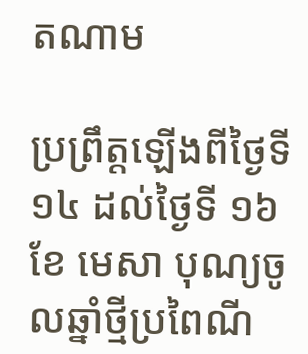តណាម

ប្រព្រឹត្តឡើងពីថ្ងៃទី ១៤ ដល់ថ្ងៃទី ១៦ ខែ មេសា បុណ្យចូលឆ្នាំថ្មីប្រពៃណី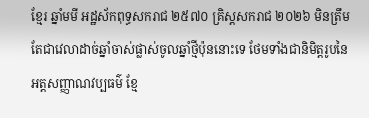ខ្មែរ ឆ្នាំមមី អដ្ឋស័កពុទ្ធសករាជ ២៥៧០ គ្រិស្តសករាជ ២០២៦ មិនត្រឹមតែជាវេលាដាច់ឆ្នាំចាស់ផ្លាស់ចូលឆ្នាំថ្មីប៉ុននោះទេ ថែមទាំងជានិមិត្តរូបនៃអត្តសញ្ញាណវប្បធម៌ ខ្មែ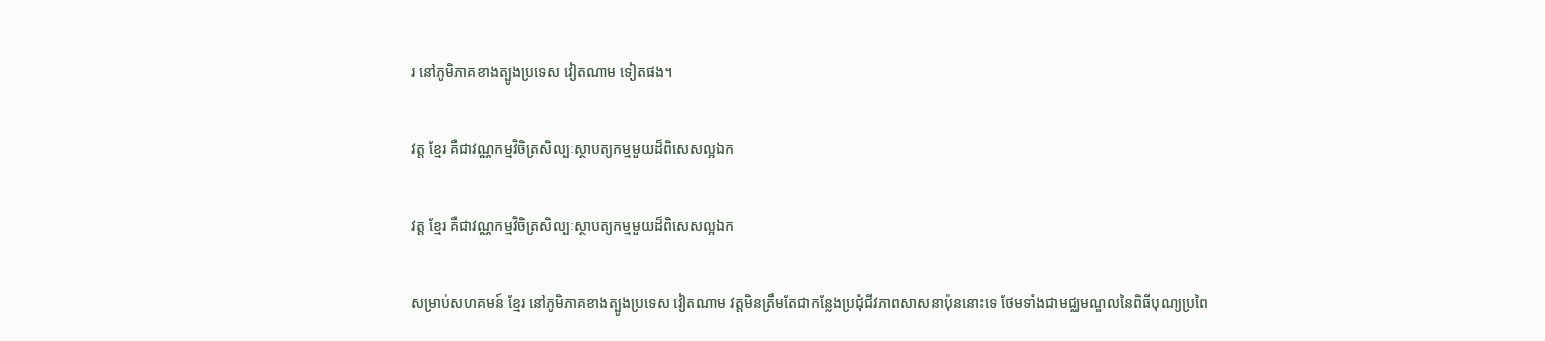រ នៅភូមិភាគខាងត្បូងប្រទេស វៀតណាម ទៀតផង។

វត្ត ខ្មែរ គឺជាវណ្ណកម្មវិចិត្រសិល្បៈស្ថាបត្យកម្មមួយដ៏ពិសេសល្អឯក

វត្ត ខ្មែរ គឺជាវណ្ណកម្មវិចិត្រសិល្បៈស្ថាបត្យកម្មមួយដ៏ពិសេសល្អឯក

សម្រាប់សហគមន៍ ខ្មែរ នៅភូមិភាគខាងត្បូងប្រទេស វៀតណាម វត្តមិនត្រឹមតែជាកន្លែងប្រជុំជីវភាពសាសនាប៉ុននោះទេ ថែមទាំងជាមជ្ឈមណ្ឌលនៃពិធីបុណ្យប្រពៃ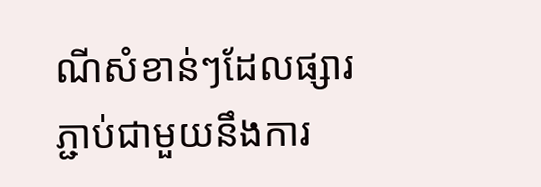ណីសំខាន់ៗដែលផ្សារភ្ជាប់ជាមួយនឹងការ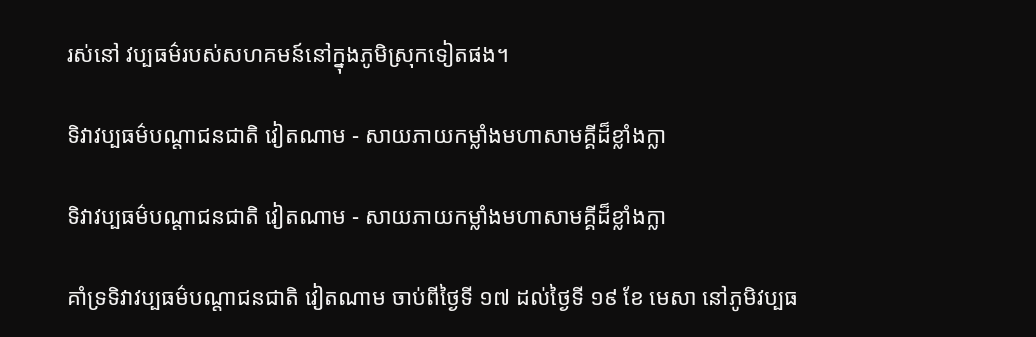រស់នៅ វប្បធម៌របស់សហគមន៍នៅក្នុងភូមិស្រុកទៀតផង។

ទិវាវប្បធម៌បណ្តាជនជាតិ វៀតណាម - សាយភាយកម្លាំងមហាសាមគ្គីដ៏ខ្លាំងក្លា

ទិវាវប្បធម៌បណ្តាជនជាតិ វៀតណាម - សាយភាយកម្លាំងមហាសាមគ្គីដ៏ខ្លាំងក្លា

គាំទ្រទិវាវប្បធម៌បណ្តាជនជាតិ វៀតណាម ចាប់ពីថ្ងៃទី ១៧ ដល់ថ្ងៃទី ១៩ ខែ មេសា នៅភូមិវប្បធ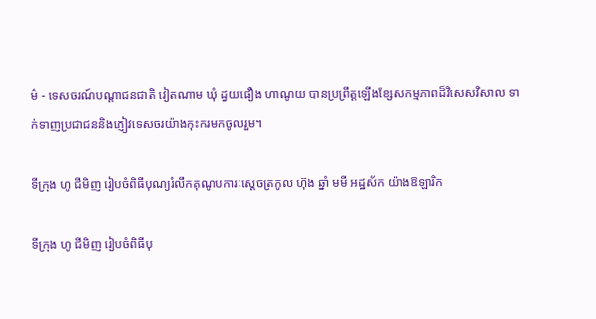ម៌ - ទេសចរណ៍បណ្តាជនជាតិ វៀតណាម ឃុំ ដ្វយផឿង ហាណូយ បានប្រព្រឹត្តឡើងខ្សែសកម្មភាពដ៏វិសេសវិសាល ទាក់ទាញប្រជាជននិងភ្ញៀវទេសចរយ៉ាងកុះករមកចូលរួម។

ទីក្រុង ហូ ជីមិញ រៀបចំពិធីបុណ្យរំលឹកគុណូបការៈស្តេចត្រកូល ហ៊ុង ឆ្នាំ មមី អដ្ឋស័ក យ៉ាងឱឡារិក

ទីក្រុង ហូ ជីមិញ រៀបចំពិធីបុ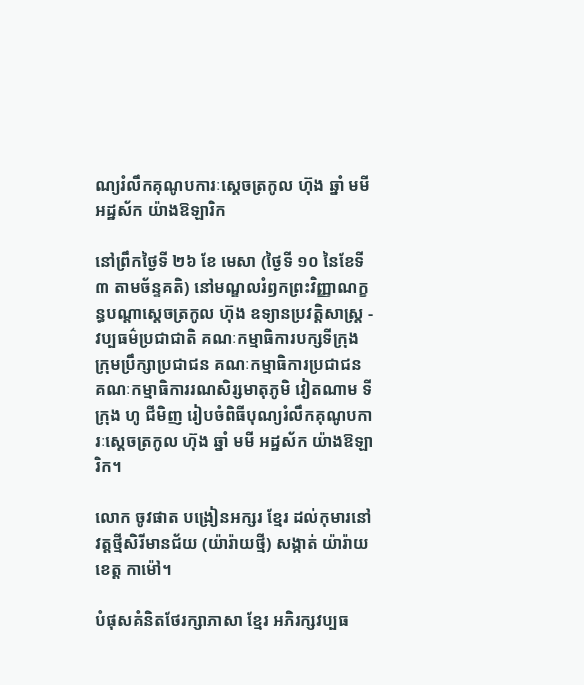ណ្យរំលឹកគុណូបការៈស្តេចត្រកូល ហ៊ុង ឆ្នាំ មមី អដ្ឋស័ក យ៉ាងឱឡារិក

នៅព្រឹកថ្ងៃទី ២៦ ខែ មេសា (ថ្ងៃទី ១០ នៃខែទី ៣ តាមច័ន្ទគតិ) នៅមណ្ឌលរំឭកព្រះវិញ្ញាណក្ខន្ធបណ្តាស្តេចត្រកូល ហ៊ុង ឧទ្យានប្រវត្តិសាស្ត្រ - វប្បធម៌ប្រជាជាតិ គណៈកម្មាធិការបក្សទីក្រុង ក្រុមប្រឹក្សាប្រជាជន គណៈកម្មាធិការប្រជាជន គណៈកម្មាធិការរណសិរ្សមាតុភូមិ វៀតណាម ទីក្រុង ហូ ជីមិញ រៀបចំពិធីបុណ្យរំលឹកគុណូបការៈស្តេចត្រកូល ហ៊ុង ឆ្នាំ មមី អដ្ឋស័ក យ៉ាងឱឡារិក។

លោក ចូវផាត បង្រៀនអក្សរ ខ្មែរ ដល់កុមារនៅ វត្តថ្មីសិរីមានជ័យ (យ៉ារ៉ាយថ្មី) សង្កាត់ យ៉ារ៉ាយ ខេត្ត កាម៉ៅ។

បំផុសគំនិតថែរក្សាភាសា ខែ្មរ អភិរក្សវប្បធ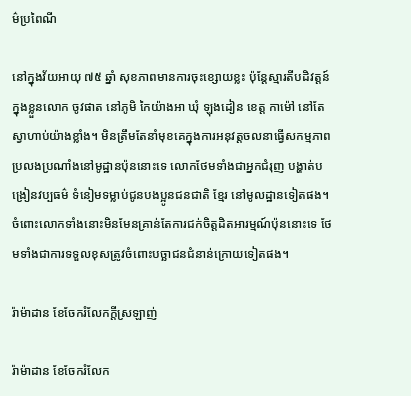ម៌ប្រពៃណី

នៅក្នុងវ័យអាយុ ៧៥ ឆ្នាំ សុខភាពមានការចុះខ្សោយខ្លះ ប៉ុន្តែស្មារតីបដិវត្តន៍ក្នុងខ្លួនលោក ចូវផាត នៅភូមិ កៃយ៉ាងអា ឃុំ ឡុងដៀន ខេត្ត កាម៉ៅ នៅតែស្វាហាប់យ៉ាងខ្លាំង។ មិនត្រឹមតែនាំមុខគេក្នុងការអនុវត្តចលនាធ្វើសកម្មភាពប្រលងប្រណាំងនៅមូដ្ឋានប៉ុននោះទេ លោកថែមទាំងជាអ្នកជំរុញ បង្ហាត់បង្រៀនវប្បធម៌ ទំនៀមទម្លាប់ជូនបងប្អូនជនជាតិ ខ្មែរ នៅមូលដ្ឋានទៀតផង។ ចំពោះលោកទាំងនោះមិនមែនគ្រាន់តែការជក់ចិត្តដិតអារម្មណ៍ប៉ុននោះទេ ថែមទាំងជាការទទួលខុសត្រូវចំពោះបច្ឆាជនជំនាន់ក្រោយទៀតផង។

រ៉ាម៉ាដាន ខែចែករំលែកក្តីស្រឡាញ់

រ៉ាម៉ាដាន ខែចែករំលែក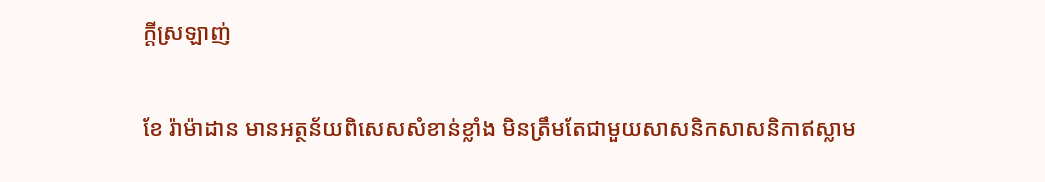ក្តីស្រឡាញ់

ខែ រ៉ាម៉ាដាន មានអត្ថន័យពិសេសសំខាន់ខ្លាំង មិនត្រឹមតែជាមួយសាសនិកសាសនិកាឥស្លាម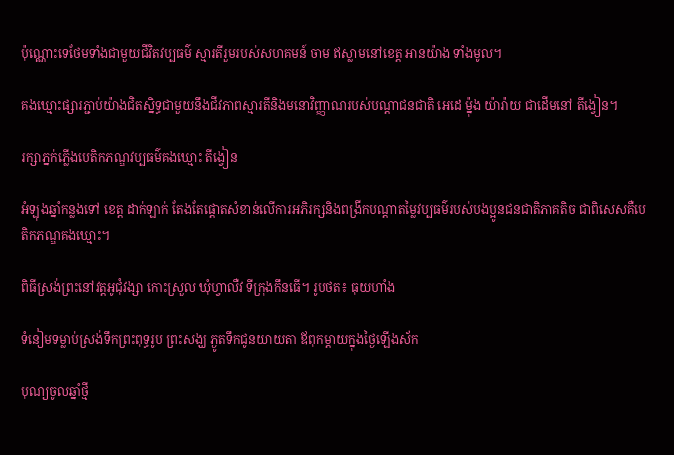ប៉ុណ្ណោះទេថែមទាំងជាមួយជីវិតវប្បធម៌ ស្មារតីរួមរបស់សហគមន៍ ចាម ឥស្លាមនៅខេត្ត អានយ៉ាង ទាំងមូល។

គងឃ្មោះផ្សារភ្ជាប់យ៉ាងជិតស្និទ្ធជាមួយនឹងជីវភាពស្មារតីនិងមនោវិញ្ញាណរបស់បណ្តាជនជាតិ អេដេ ម៉្នុង យ៉ារ៉ាយ ជាដើមនៅ តីង្វៀន។

រក្សាភ្នក់ភ្លើងបេតិកភណ្ឌវប្បធម៌គងឃ្មោះ តីង្វៀន

អំឡុងឆ្នាំកន្លងទៅ ខេត្ត ដាក់ឡាក់ តែងតែផ្តោតសំខាន់លើការអភិរក្សនិងពង្រីកបណ្តាតម្លៃវប្បធម៌របស់បងប្អូនជនជាតិភាគតិច ជាពិសេសគឺបេតិកភណ្ឌគងឃ្មោះ។

ពិធីស្រង់ព្រះនៅវត្តអូជុំវង្សា កោះស្រួល ឃុំហ្វាលឺវ ទីក្រុងកឹនធើ។ រូបថត៖ ធុយហាំង

ទំនៀមទម្លាប់ស្រង់ទឹកព្រះពុទ្ធរូប ព្រះសង្ឃ ភ្ងូតទឹកជូនយាយតា ឪពុកម្តាយក្នុងថ្ងៃឡើងស័ក

បុណ្យចូលឆ្នាំថ្មី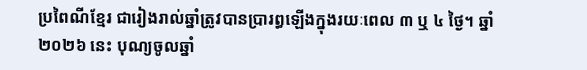ប្រពៃណីខ្មែរ ជារៀងរាល់ឆ្នាំត្រូវបានប្រារព្ធឡើងក្នុងរយៈពេល ៣ ឬ ៤ ថ្ងៃ។ ឆ្នាំ២០២៦ នេះ បុណ្យចូលឆ្នាំ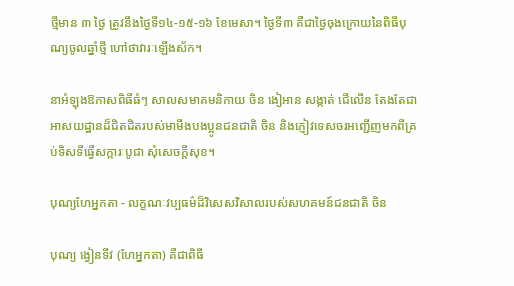ថ្មីមាន ៣ ថ្ងៃ ត្រូវនឹងថ្ងៃទី១៤-១៥-១៦ ខែមេសា។ ថ្ងៃទី៣ គឺជាថ្ងៃចុងក្រោយនៃពិធីបុណ្យចូលឆ្នាំថ្មី ហៅថាវារៈឡើងស័ក។

នាអំឡុងឱកាសពិធីធំៗ សាលសមាគមនិកាយ ចិន ងៀអាន សង្កាត់ ជើលើន តែងតែជាអាសយដ្ឋានដ៏ជិតដិតរបស់មាមីងបងប្អូនជនជាតិ ចិន និងភ្ញៀវទេសចរអញ្ជើញមកពីគ្រប់ទិសទីធ្វើសក្ការៈបូជា សុំសេចក្តីសុខ។

បុណ្យហែអ្នកតា - លក្ខណៈវប្បធម៌ដ៏វិសេសវិសាលរបស់សហគមន៍ជនជាតិ ចិន

បុណ្យ ង្វៀនទីវ (ហែអ្នកតា) គឺជាពិធី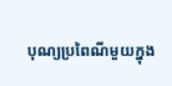បុណ្យប្រពៃណីមួយក្នុង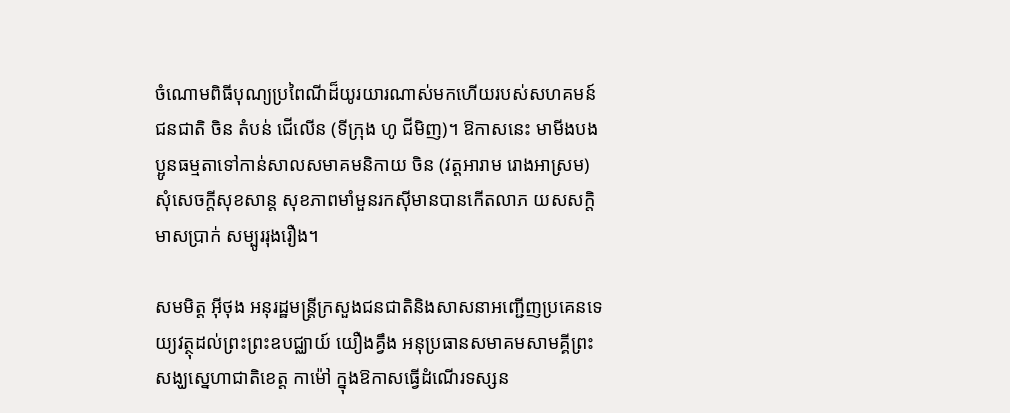ចំណោមពិធីបុណ្យប្រពៃណីដ៏យូរយារណាស់មកហើយរបស់សហគមន៍ជនជាតិ ចិន តំបន់ ជើលើន (ទីក្រុង ហូ ជីមិញ)។ ឱកាសនេះ មាមីងបងប្អូនធម្មតាទៅកាន់សាលសមាគមនិកាយ ចិន (វត្តអារាម រោងអាស្រម) សុំសេចក្តីសុខសាន្ត សុខភាពមាំមួនរកស៊ីមានបានកើតលាភ យសសក្តិ មាសប្រាក់ សម្បូររុងរឿង។

សមមិត្ត អ៊ីថុង អនុរដ្ឋមន្ត្រីក្រសួងជនជាតិនិងសាសនាអញ្ជើញប្រគេនទេយ្យវត្ថុដល់ព្រះព្រះឧបជ្ឈាយ៍ យឿងគ្វឹង អនុប្រធានសមាគមសាមគ្គីព្រះសង្ឃស្នេហាជាតិខេត្ត កាម៉ៅ ក្នុងឱកាសធ្វើដំណើរទស្សន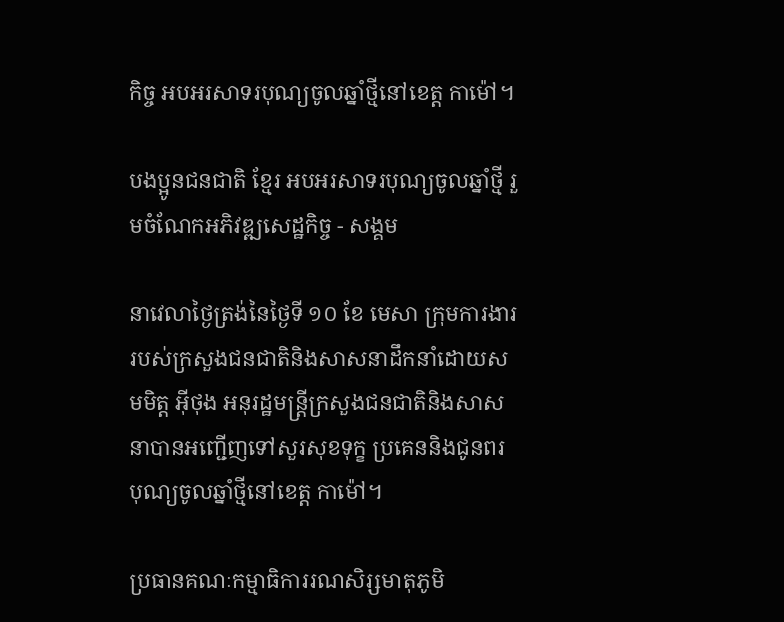កិច្ច អបអរសាទរបុណ្យចូលឆ្នាំថ្មីនៅខេត្ត កាម៉ៅ។

បងប្អូនជនជាតិ ខ្មែរ អបអរសាទរបុណ្យចូលឆ្នាំថ្មី រួមចំណែកអភិវឌ្ឍសេដ្ឋកិច្ច - សង្គម

នាវេលាថ្ងៃត្រង់នៃថ្ងៃទី ១០ ខែ មេសា ក្រុមការងាររបស់ក្រសួងជនជាតិនិងសាសនាដឹកនាំដោយសមមិត្ត អ៊ីថុង អនុរដ្ឋមន្ត្រីក្រសួងជនជាតិនិងសាសនាបានអញ្ជើញទៅសួរសុខទុក្ខ ប្រគេននិងជូនពរបុណ្យចូលឆ្នាំថ្មីនៅខេត្ត កាម៉ៅ។

ប្រធានគណៈកម្មាធិការរណសិរ្សមាតុភូមិ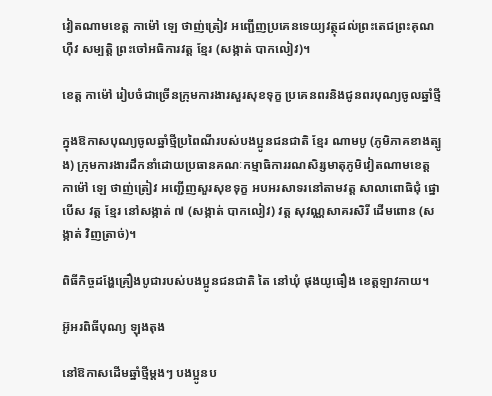វៀតណាមខេត្ត កាម៉ៅ ឡេ ថាញ់ត្រៀវ អញ្ជើញប្រគេនទេយ្យវត្ថុដល់ព្រះតេជព្រះគុណ ហ៊ឺវ សម្បត្តិ ព្រះចៅអធិការវត្ត ខ្មែរ (សង្កាត់ បាកលៀវ)។

ខេត្ត កាម៉ៅ រៀបចំជាច្រើនក្រុមការងារសួរសុខទុក្ខ ប្រគេនពរនិងជូនពរបុណ្យចូលឆ្នាំថ្មី

ក្នុងឱកាសបុណ្យចូលឆ្នាំថ្មីប្រពៃណីរបស់បងប្អូនជនជាតិ ខ្មែរ ណាមបូ (ភូមិភាគខាងត្បូង) ក្រុមការងារដឹកនាំដោយប្រធានគណៈកម្មាធិការរណសិរ្សមាតុភូមិវៀតណាមខេត្ត កាម៉ៅ ឡេ ថាញ់ត្រៀវ អញ្ជើញសួរសុខទុក្ខ អបអរសាទរនៅតាមវត្ត សាលាពោធិជុំ ផ្នោបើស វត្ត ខ្មែរ នៅសង្កាត់ ៧ (សង្កាត់ បាកលៀវ) វត្ត សុវណ្ណសាគរសិរី ដើមពោន (សង្កាត់ វិញត្រាច់)។

ពិធីកិច្ចដង្ហែគ្រឿងបូជារបស់បងប្អូនជនជាតិ តៃ នៅឃុំ ផុងយូធឿង ខេត្តឡាវកាយ។

អ៊ូអរពិធីបុណ្យ ឡុងតុង

នៅឱកាសដើមឆ្នាំថ្មីម្តងៗ បងប្អូនប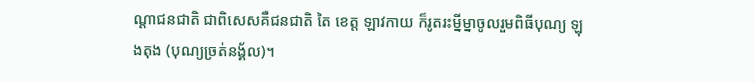ណ្តាជនជាតិ ជាពិសេសគឺជនជាតិ តៃ ខេត្ត ឡាវកាយ ក៏រូតរះម្នីម្នាចូលរួមពិធីបុណ្យ ឡុងតុង (បុណ្យច្រត់នង្គ័ល)។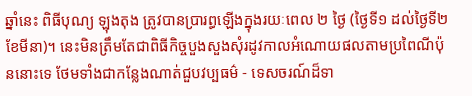ឆ្នាំនេះ ពិធីបុណ្យ ឡុងតុង ត្រូវបានប្រារព្ធឡើងក្នុងរយៈពេល ២ ថ្ងៃ (ថ្ងៃទី១ ដល់ថ្ងៃទី២ ខែមីនា)។ នេះមិនត្រឹមតែជាពិធីកិច្ចបួងសួងសុំរដូវកាលអំណោយផលតាមប្រពៃណីប៉ុននោះទេ ថែមទាំងជាកន្លែងណាត់ជួបវប្បធម៌ - ទេសចរណ៍ដ៏ទា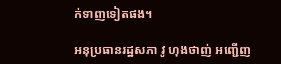ក់ទាញទៀតផង។

អនុប្រធានរដ្ឋសភា វូ ហុងថាញ់ អញ្ជើញ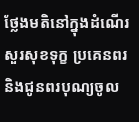ថ្លែងមតិនៅក្នុងដំណើរសួរសុខទុក្ខ ប្រគេនពរនិងជូនពរបុណ្យចូល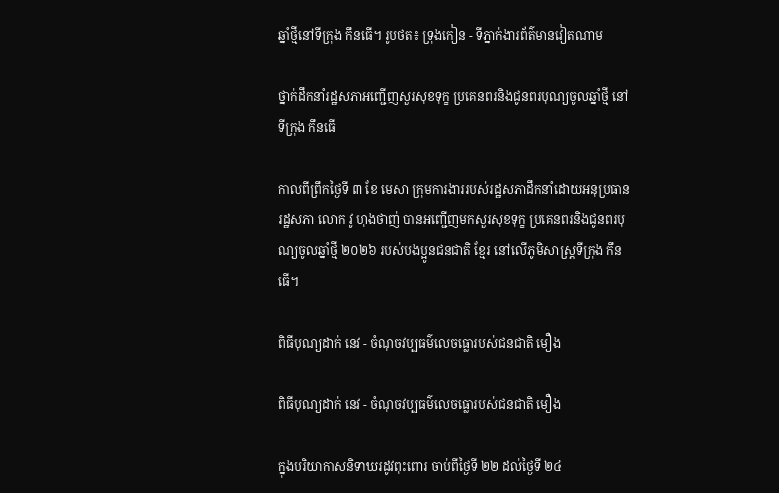ឆ្នាំថ្មីនៅទីក្រុង កឹនធើ។ រូបថត៖ ទ្រុងកៀន - ទីភ្នាក់ងារព័ត៌មានវៀតណាម

ថ្នាក់ដឹកនាំរដ្ឋសភាអញ្ជើញសួរសុខទុក្ខ ប្រគេនពរនិងជូនពរបុណ្យចូលឆ្នាំថ្មី នៅទីក្រុង កឹនធើ

កាលពីព្រឹកថ្ងៃទី ៣ ខែ មេសា ក្រុមការងាររបស់រដ្ឋសភាដឹកនាំដោយអនុប្រធានរដ្ឋសភា លោក វូ ហុងថាញ់ បានអញ្ជើញមកសួរសុខទុក្ខ ប្រគេនពរនិងជូនពរបុណ្យចូលឆ្នាំថ្មី ២០២៦ របស់បងប្អូនជនជាតិ ខ្មែរ នៅលើភូមិសាស្ត្រទីក្រុង កឹនធើ។

ពិធីបុណ្យដាក់ នេវ - ចំណុចវប្បធម៌លេចធ្លោរបស់ជនជាតិ មឿង

ពិធីបុណ្យដាក់ នេវ - ចំណុចវប្បធម៌លេចធ្លោរបស់ជនជាតិ មឿង

ក្នុងបរិយាកាសនិទាឃរដូវពុះពោរ ចាប់ពីថ្ងៃទី ២២ ដល់ថ្ងៃទី ២៤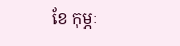ខែ កុម្ភៈ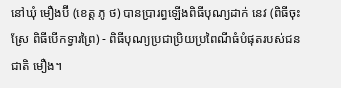នៅឃុំ មឿងប៊ី (ខេត្ត ភូ ថ) បានប្រារព្ធឡើងពិធីបុណ្យដាក់ នេវ (ពិធីចុះស្រែ ពិធីបើកទ្វារព្រៃ) - ពិធីបុណ្យប្រជាប្រិយប្រពៃណីធំបំផុតរបស់ជនជាតិ មឿង។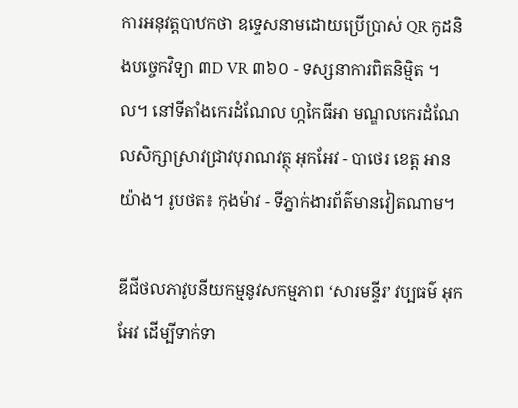ការអនុវត្តបាឋកថា ឧទ្ទេសនាមដោយប្រើប្រាស់ QR កូដនិងបច្ចេកវិទ្យា ៣D VR ៣៦០ - ទស្សនាការពិតនិម្មិត ។ល។ នៅទីតាំងកេរដំណែល ហ្កកៃធីអា មណ្ឌលកេរដំណែលសិក្សាស្រាវជ្រាវបុរាណវត្ថុ អុកអែវ - បាថេរ ខេត្ត អានយ៉ាង។ រូបថត៖ កុងម៉ាវ - ទីភ្នាក់ងារព័ត៌មានវៀតណាម។

ឌីជីថលភាវូបនីយកម្មនូវសកម្មភាព ‘សារមន្ទីរ’ វប្បធម៌ អុកអែវ ដើម្បីទាក់ទា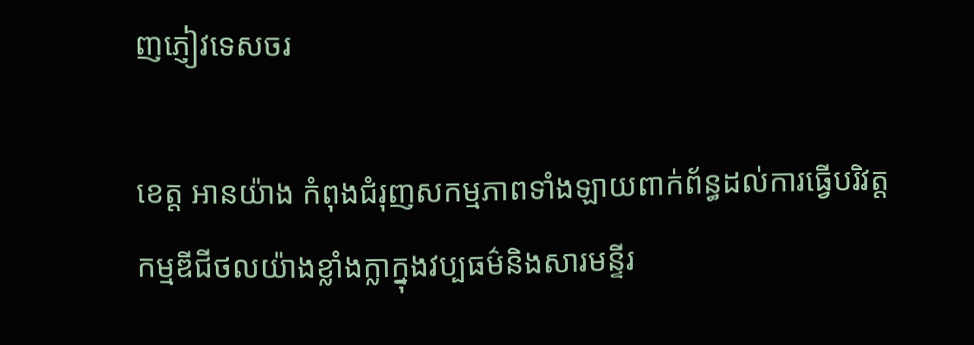ញភ្ញៀវទេសចរ

ខេត្ត អានយ៉ាង កំពុងជំរុញសកម្មភាពទាំងឡាយពាក់ព័ន្ធដល់ការធ្វើបរិវត្តកម្មឌីជីថលយ៉ាងខ្លាំងក្លាក្នុងវប្បធម៌និងសារមន្ទីរ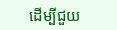ដើម្បីជួយ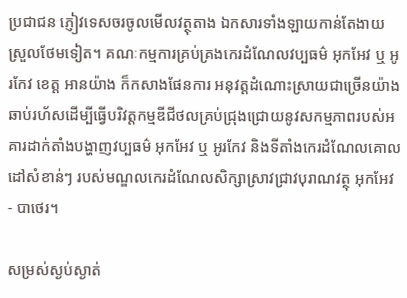ប្រជាជន ភ្ញៀវទេសចរចូលមើលវត្ថុតាង ឯកសារទាំងឡាយកាន់តែងាយស្រួលថែមទៀត។ គណៈកម្មការគ្រប់គ្រងកេរដំណែលវប្បធម៌ អុកអែវ ឬ អូរកែវ ខេត្ត អានយ៉ាង ក៏កសាងផែនការ អនុវត្តដំណោះស្រាយជាច្រើនយ៉ាងឆាប់រហ័សដើម្បីធ្វើបរិវត្តកម្មឌីជីថលគ្រប់ជ្រុងជ្រោយនូវសកម្មភាពរបស់អគារដាក់តាំងបង្ហាញវប្បធម៌ អុកអែវ ឬ អូរកែវ និងទីតាំងកេរដំណែលគោលដៅសំខាន់ៗ របស់មណ្ឌលកេរដំណែលសិក្សាស្រាវជ្រាវបុរាណវត្ថុ អុកអែវ - បាថេរ។

សម្រស់ស្ងប់ស្ងាត់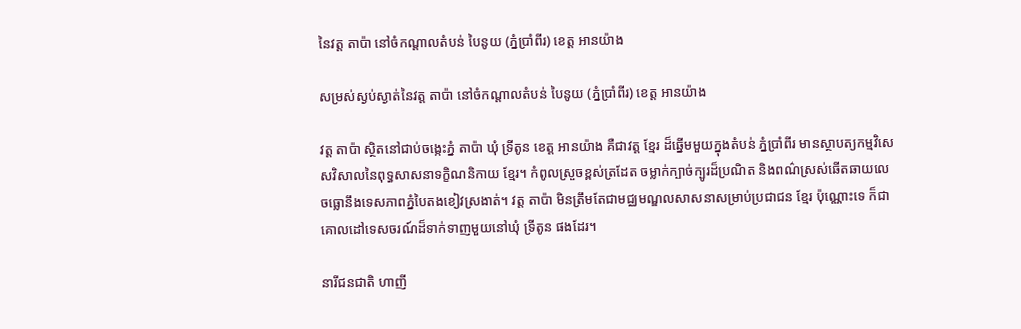នៃវត្ត តាប៉ា នៅចំកណ្តាលតំបន់ បៃនូយ (ភ្នំប្រាំពីរ) ខេត្ត អានយ៉ាង

សម្រស់ស្ងប់ស្ងាត់នៃវត្ត តាប៉ា នៅចំកណ្តាលតំបន់ បៃនូយ (ភ្នំប្រាំពីរ) ខេត្ត អានយ៉ាង

វត្ត តាប៉ា ស្ថិតនៅជាប់ចង្កេះភ្នំ តាប៉ា ឃុំ ទ្រីតូន ខេត្ត អានយ៉ាង គឺជាវត្ត ខ្មែរ ដ៏ឆ្នើមមួយក្នុងតំបន់ ភ្នំប្រាំពីរ មានស្ថាបត្យកម្មវិសេសវិសាលនៃពុទ្ធសាសនាទក្ខិណនិកាយ ខ្មែរ។ កំពូលស្រួចខ្ពស់ត្រដែត ចម្លាក់ក្បាច់ក្បូរដ៏ប្រណិត និងពណ៌ស្រស់ឆើតឆាយលេចធ្លោនឹងទេសភាពភ្នំបៃតងខៀវស្រងាត់។ វត្ត តាប៉ា មិនត្រឹមតែជាមជ្ឈមណ្ឌលសាសនាសម្រាប់ប្រជាជន ខ្មែរ ប៉ុណ្ណោះទេ ក៏ជាគោលដៅទេសចរណ៍ដ៏ទាក់ទាញមួយនៅឃុំ ទ្រីតូន ផងដែរ។

នារីជនជាតិ ហាញី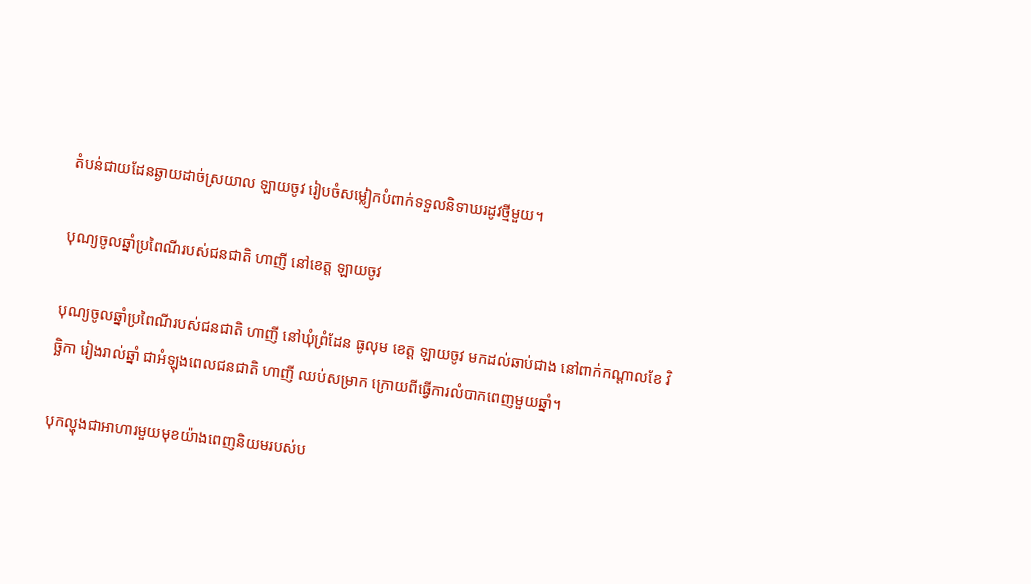តំបន់ជាយដែនឆ្ងាយដាច់ស្រយាល ឡាយចូវ រៀបចំសម្លៀកបំពាក់ទទួលនិទាឃរដូវថ្មីមួយ។

បុណ្យចូលឆ្នាំប្រពៃណីរបស់ជនជាតិ ហាញី នៅខេត្ត ឡាយចូវ

បុណ្យចូលឆ្នាំប្រពៃណីរបស់ជនជាតិ ហាញី នៅឃុំព្រំដែន ធូលុម ខេត្ត ឡាយចូវ មកដល់ឆាប់ជាង នៅពាក់កណ្តាលខែ វិច្ឆិកា រៀងរាល់ឆ្នាំ ជាអំឡុងពេលជនជាតិ ហាញី ឈប់សម្រាក ក្រោយពីធ្វើការលំបាកពេញមួយឆ្នាំ។

បុកល្ហុងជាអាហារមួយមុខយ៉ាងពេញនិយមរបស់ប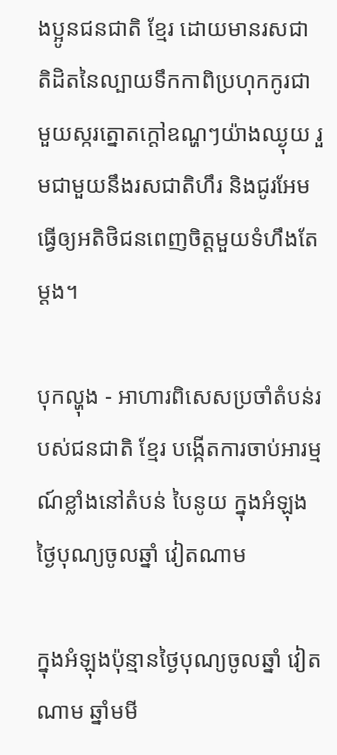ងប្អូនជនជាតិ ខ្មែរ ដោយមានរសជាតិដិតនៃល្បាយទឹកកាពិប្រហុកកូរជាមួយស្ករត្នោតក្តៅឧណ្ហៗយ៉ាងឈ្ងុយ រួមជាមួយនឹងរសជាតិហឹរ និងជូរអែមធ្វើឲ្យអតិថិជនពេញចិត្តមួយទំហឹងតែម្តង។

បុកល្ហុង - អាហារពិសេសប្រចាំតំបន់របស់ជនជាតិ ខ្មែរ បង្កើតការចាប់អារម្មណ៍ខ្លាំងនៅតំបន់ បៃនូយ ក្នុងអំឡុងថ្ងៃបុណ្យចូលឆ្នាំ វៀតណាម

ក្នុងអំឡុងប៉ុន្មានថ្ងៃបុណ្យចូលឆ្នាំ វៀតណាម ឆ្នាំមមី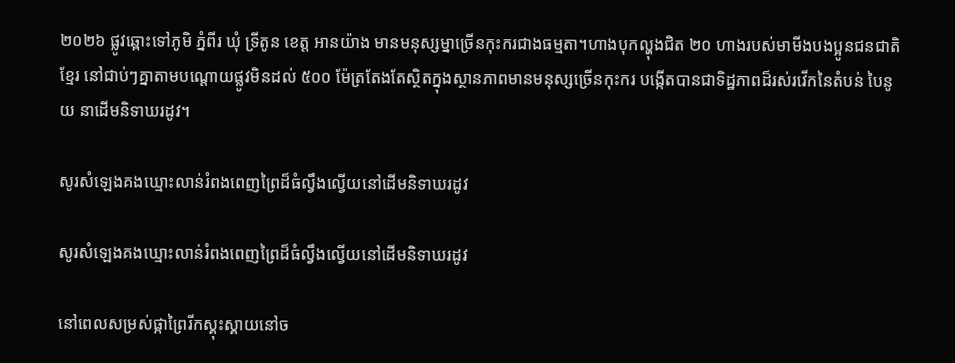២០២៦ ផ្លូវឆ្ពោះទៅភូមិ ភ្នំពីរ ឃុំ ទ្រីតូន ខេត្ត អានយ៉ាង មានមនុស្សម្នាច្រើនកុះករជាងធម្មតា។ហាងបុកល្ហុងជិត ២០ ហាងរបស់មាមីងបងប្អូនជនជាតិ ខ្មែរ នៅជាប់ៗគ្នាតាមបណ្តោយផ្លូវមិនដល់ ៥០០ ម៉ែត្រតែងតែស្ថិតក្នុងស្ថានភាពមានមនុស្សច្រើនកុះករ បង្កើតបានជាទិដ្ឋភាពដ៏រស់រវើកនៃតំបន់ បៃនូយ នាដើមនិទាឃរដូវ។

សូរសំឡេងគងឃ្មោះលាន់រំពងពេញព្រៃដ៏ធំល្វឹងល្វើយនៅដើមនិទាឃរដូវ

សូរសំឡេងគងឃ្មោះលាន់រំពងពេញព្រៃដ៏ធំល្វឹងល្វើយនៅដើមនិទាឃរដូវ

នៅពេលសម្រស់ផ្កាព្រៃរីកស្គុះស្គាយនៅច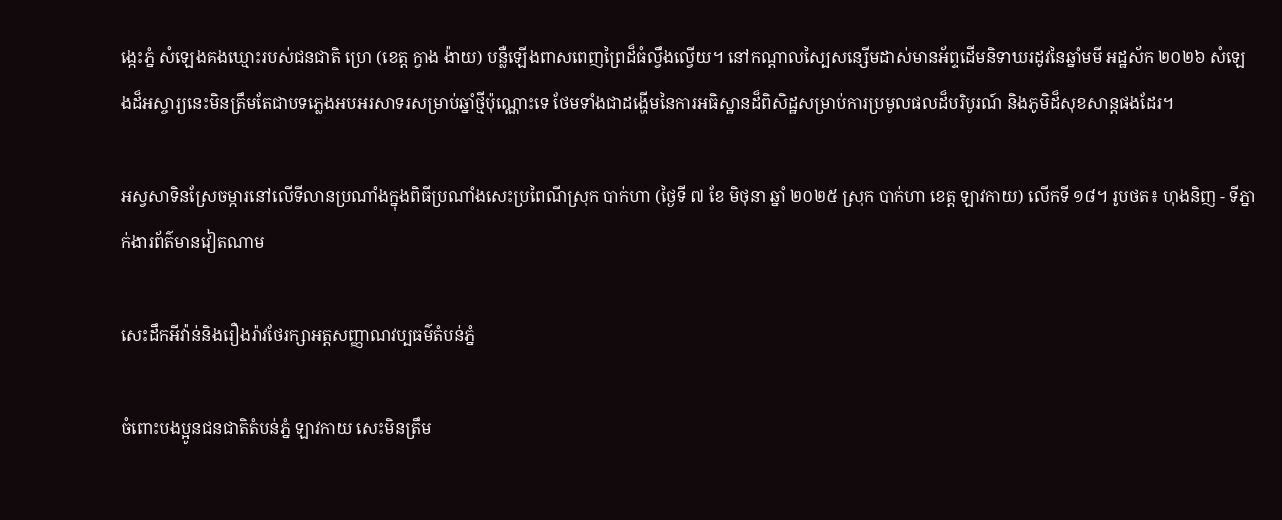ង្កេះភ្នំ សំឡេងគងឃ្មោះរបស់ជនជាតិ ហ្រេ (ខេត្ត ក្វាង ង៉ាយ) បន្លឺឡើងពាសពេញព្រៃដ៏ធំល្វឹងល្វើយ។ នៅកណ្តាលស្បៃសន្សើមដាស់មានអ័ព្ទដើមនិទាឃរដូវនៃឆ្នាំមមី អដ្ឋស័ក ២០២៦ សំឡេងដ៏អស្ចារ្យនេះមិនត្រឹមតែជាបទភ្លេងអបអរសាទរសម្រាប់ឆ្នាំថ្មីប៉ុណ្ណោះទេ ថែមទាំងជាដង្ហើមនៃការអធិស្ឋានដ៏ពិសិដ្ឋសម្រាប់ការប្រមូលផលដ៏បរិបូរណ៍ និងភូមិដ៏សុខសាន្តផងដែរ។

អស្វសាទិនស្រែចម្ការនៅលើទីលានប្រណាំងក្នុងពិធីប្រណាំងសេះប្រពៃណីស្រុក បាក់ហា (ថ្ងៃទី ៧ ខែ មិថុនា ឆ្នាំ ២០២៥ ស្រុក បាក់ហា ខេត្ត ឡាវកាយ) លើកទី ១៨។ រូបថត៖ ហុងនិញ - ទីភ្នាក់ងារព័ត៌មានវៀតណាម

សេះដឹកអីវ៉ាន់និងរឿងរ៉ាវថែរក្សាអត្តសញ្ញាណវប្បធម៌តំបន់ភ្នំ

ចំពោះបងប្អូនជនជាតិតំបន់ភ្នំ ឡាវកាយ សេះមិនត្រឹម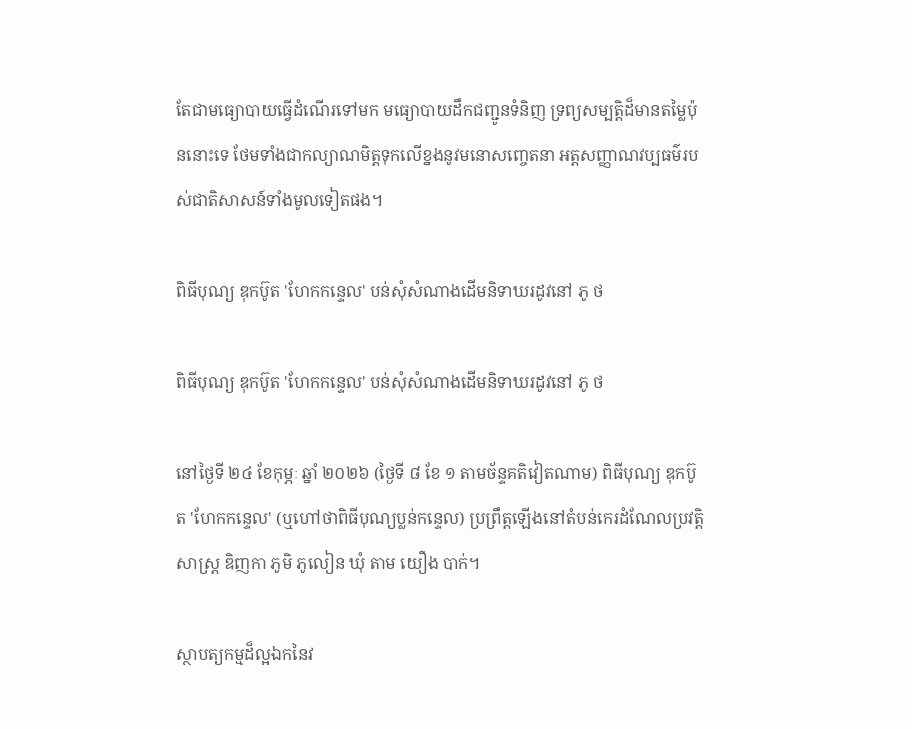តែជាមធ្យោបាយធ្វើដំណើរទៅមក មធ្យោបាយដឹកជញ្ជូនទំនិញ ទ្រព្យសម្បត្តិដ៏មានតម្លៃប៉ុននោះទេ ថែមទាំងជាកល្យាណមិត្តទុកលើខ្នងនូវមនោសញ្ចេតនា អត្តសញ្ញាណវប្បធម៌របស់ជាតិសាសន៍ទាំងមូលទៀតផង។

ពិធីបុណ្យ ឌុកប៊ូត 'ហែកកន្ទេល' បន់សុំសំណាងដើមនិទាឃរដូវនៅ ភូ ថ

ពិធីបុណ្យ ឌុកប៊ូត 'ហែកកន្ទេល' បន់សុំសំណាងដើមនិទាឃរដូវនៅ ភូ ថ

នៅថ្ងៃទី ២៤ ខែកុម្ភៈ ឆ្នាំ ២០២៦ (ថ្ងៃទី ៨ ខែ ១ តាមច័ន្ទគតិវៀតណាម) ពិធីបុណ្យ ឌុកប៊ូត 'ហែកកន្ទេល' (ឬហៅថាពិធីបុណ្យប្លន់កន្ទេល) ប្រព្រឹត្តឡើងនៅតំបន់កេរដំណែលប្រវត្តិសាស្ត្រ ឌិញកា ភូមិ ភូលៀន ឃុំ តាម យឿង បាក់។

ស្ថាបត្យកម្មដ៏ល្អឯកនៃវ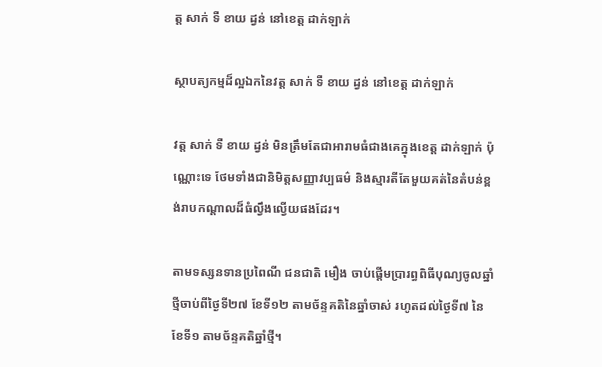ត្ត សាក់ ទឺ ខាយ ដ្វន់ នៅខេត្ត ដាក់ឡាក់

ស្ថាបត្យកម្មដ៏ល្អឯកនៃវត្ត សាក់ ទឺ ខាយ ដ្វន់ នៅខេត្ត ដាក់ឡាក់

វត្ត សាក់ ទឺ ខាយ ដ្វន់ មិនត្រឹមតែជាអារាមធំជាងគេក្នុងខេត្ត ដាក់ឡាក់ ប៉ុណ្ណោះទេ ថែមទាំងជានិមិត្តសញ្ញាវប្បធម៌ និងស្មារតីតែមួយគត់នៃតំបន់ខ្ពង់រាបកណ្តាលដ៏ធំល្វឹងល្វើយផងដែរ។

តាមទស្សនទានប្រពៃណី ជនជាតិ មឿង ចាប់ផ្តើមប្រារព្ធពិធីបុណ្យចូលឆ្នាំថ្មីចាប់ពីថ្ងៃទី២៧ ខែទី១២ តាមច័ន្ទគតិនៃឆ្នាំចាស់ រហូតដល់ថ្ងៃទី៧ នៃខែទី១ តាមច័ន្ទគតិឆ្នាំថ្មី។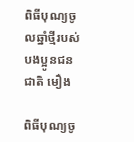ពិធីបុណ្យចូលឆ្នាំថ្មីរបស់បងប្អូនជនជាតិ មឿង

ពិធីបុណ្យចូ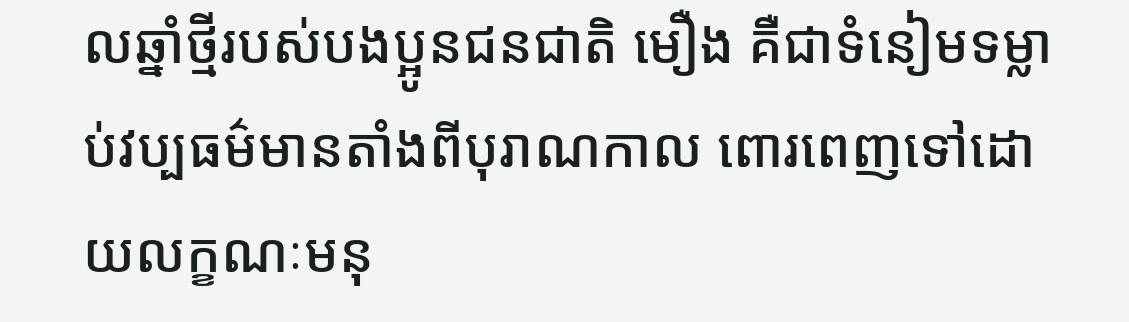លឆ្នាំថ្មីរបស់បងប្អូនជនជាតិ មឿង គឺជាទំនៀមទម្លាប់វប្បធម៌មានតាំងពីបុរាណកាល ពោរពេញទៅដោយលក្ខណៈមនុ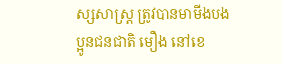ស្សសាស្រ្ត ត្រូវបានមាមីងបងប្អូនជនជាតិ មឿង នៅខេ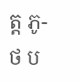ត្ត ភូ-ថ ប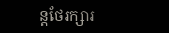ន្តថែរក្សារ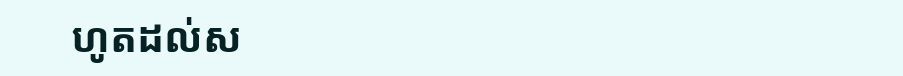ហូតដល់ស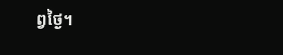ព្វថ្ងៃ។